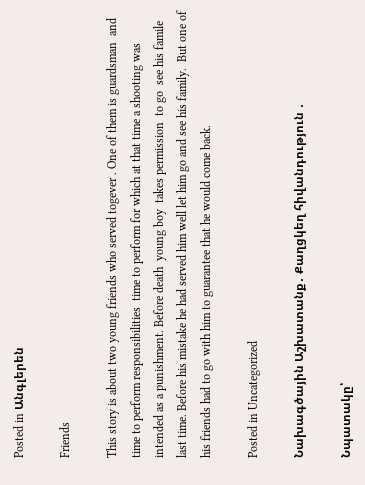Posted in Անգլերեն

Friends

This story is about two young friends who served togever . One of them is guardsman  and time to perform responsibilities  time to perform for which at that time a shooting was intended as a punishment․ Before death  young boy  takes permission  to go  see his famile   last time. Before his mistake he had served him well let him go and see his family.  But one of his friends had to go with him to guarantee that he would come back.

Posted in Uncategorized

Նախագծային Աշխատանք․ Քաղցկեղ հիվանդություն ․

Նպատակը՝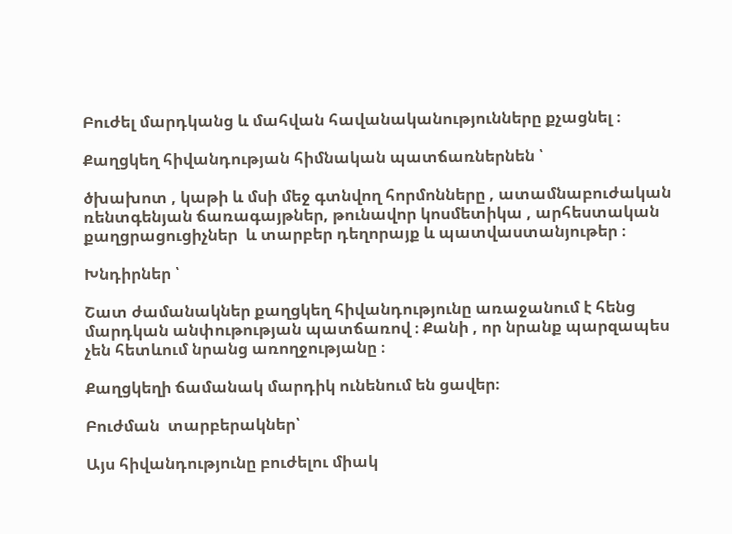Բուժել մարդկանց և մահվան հավանականությունները քչացնել ։

Քաղցկեղ հիվանդության հիմնական պատճառներնեն ՝

ծխախոտ , կաթի և մսի մեջ գտնվող հորմոնները , ատամնաբուժական ռենտգենյան ճառագայթներ, թունավոր կոսմետիկա , արհեստական քաղցրացուցիչներ  և տարբեր դեղորայք և պատվաստանյութեր ։

Խնդիրներ ՝

Շատ ժամանակներ քաղցկեղ հիվանդությունը առաջանում է հենց մարդկան անփութության պատճառով ։ Քանի , որ նրանք պարզապես չեն հետևում նրանց առողջությանը ։

Քաղցկեղի ճամանակ մարդիկ ունենում են ցավեր։

Բուժման  տարբերակներ՝

Այս հիվանդությունը բուժելու միակ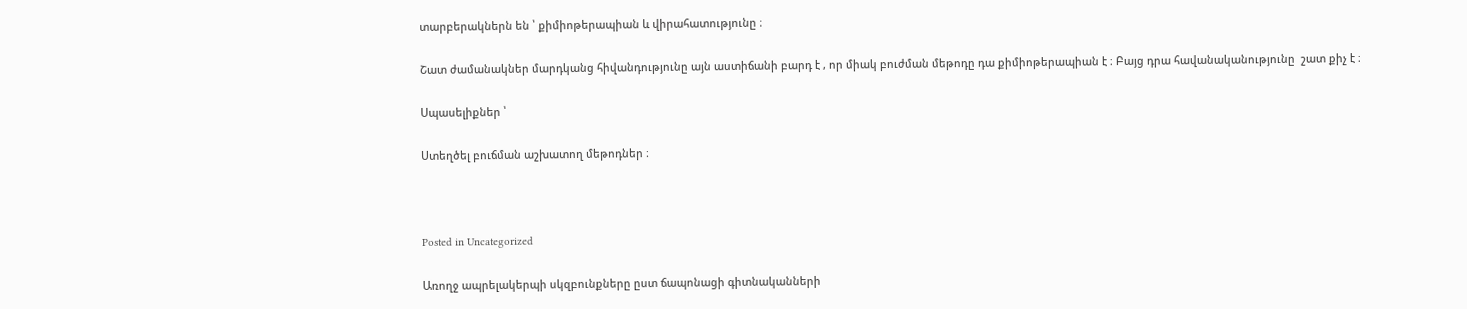տարբերակներն են ՝ քիմիոթերապիան և վիրահատությունը ։

Շատ ժամանակներ մարդկանց հիվանդությունը այն աստիճանի բարդ է , որ միակ բուժման մեթոդը դա քիմիոթերապիան է ։ Բայց դրա հավանականությունը  շատ քիչ է ։

Սպասելիքներ ՝

Ստեղծել բուճման աշխատող մեթոդներ ։



Posted in Uncategorized

Առողջ ապրելակերպի սկզբունքները ըստ ճապոնացի գիտնականների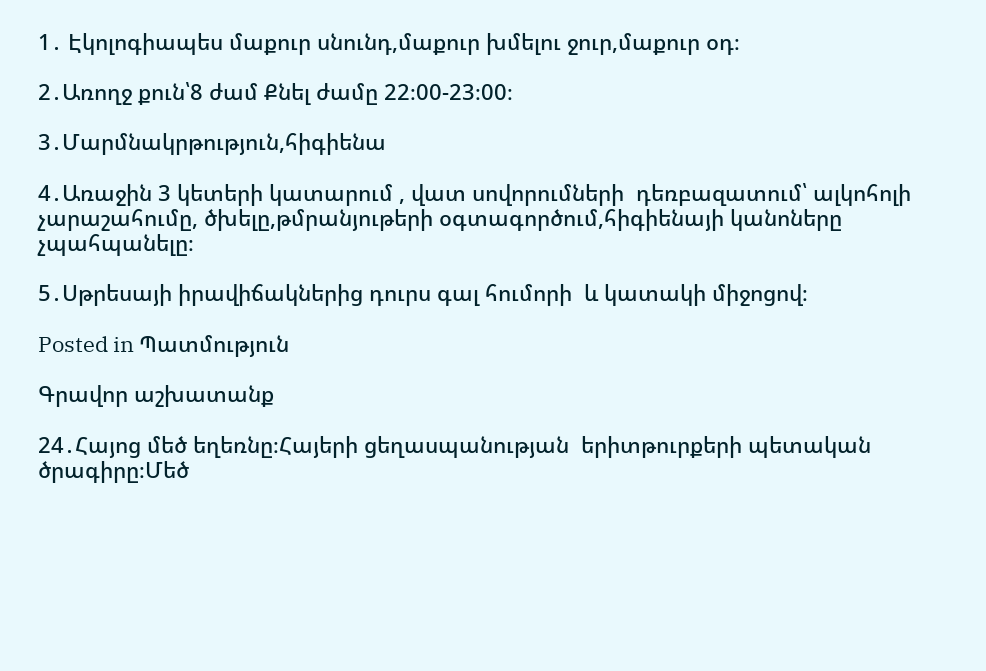1․ Էկոլոգիապես մաքուր սնունդ,մաքուր խմելու ջուր,մաքուր օդ։

2․Առողջ քուն՝8 ժամ Քնել ժամը 22։00-23։00։

3․Մարմնակրթություն,հիգիենա

4․Առաջին 3 կետերի կատարում , վատ սովորումների  դեռբազատում՝ ալկոհոլի չարաշահումը, ծխելը,թմրանյութերի օգտագործում,հիգիենայի կանոները չպահպանելը։

5․Սթրեսայի իրավիճակներից դուրս գալ հումորի  և կատակի միջոցով։

Posted in Պատմություն

Գրավոր աշխատանք

24․Հայոց մեծ եղեռնը։Հայերի ցեղասպանության  երիտթուրքերի պետական ծրագիրը։Մեծ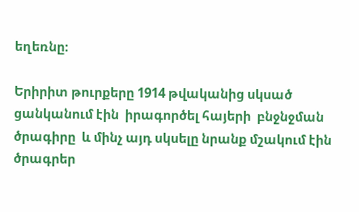եղեռնը։

Երիրիտ թուրքերը 1914 թվականից սկսած ցանկանում էին  իրագործել հայերի  բնջնջման ծրագիրը  և մինչ այդ սկսելը նրանք մշակում էին ծրագրեր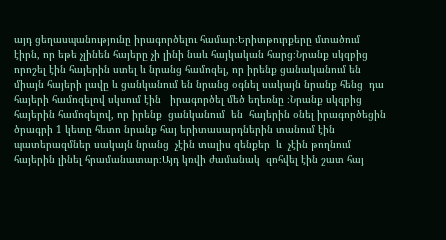այդ ցեղասպանությունը իրագործելու համար։Երիտթուրքերը մտածում էիրն, որ եթե չլինեն հայերը չի լինի նաև հայկական հարց։Նրանք սկզբից որոշել էին հայերին ստել և նրանց համոզել, որ իրենք ցանականում են միայն հայերի լավը և ցանկանում են նրանց օգնել սակայն նրանք հենց  դա հայերի համոզելով սկսում էին   իրագործել մեծ եղեռնը ։Նրանք սկզբից հայերին համոզելով, որ իրենք  ցանկանում  են  հայերին օնել իրագործեցին  ծրագրի 1 կետը հետո նրանք հայ երիտասարդներին տանում էին պատերազմներ սակայն նրանց  չէին տալիս զենքեր  և  չէին թողնում հայերին լինել հրամանատար։Այդ կռվի ժամանակ  զոհվել էին շատ հայ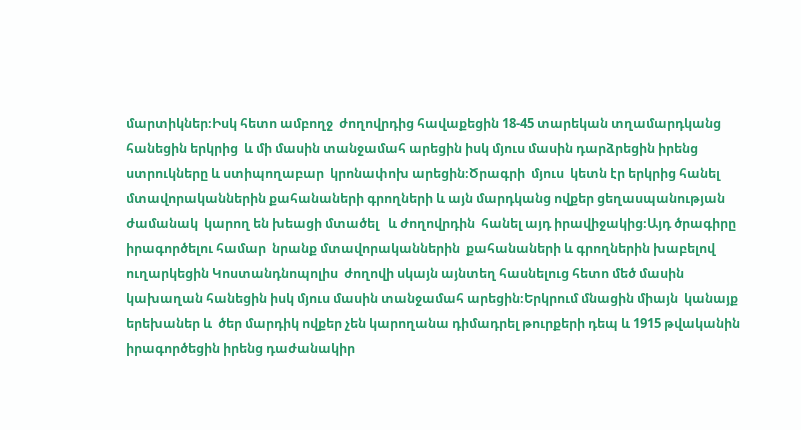մարտիկներ։Իսկ հետո ամբողջ  ժողովրդից հավաքեցին 18-45 տարեկան տղամարդկանց  հանեցին երկրից  և մի մասին տանջամահ արեցին իսկ մյուս մասին դարձրեցին իրենց ստրուկները և ստիպողաբար  կրոնափոխ արեցին։Ծրագրի  մյուս  կետն էր երկրից հանել մտավորականներին քահանաների գրողների և այն մարդկանց ովքեր ցեղասպանության ժամանակ  կարող են խեացի մտածել   և ժողովրդին  հանել այդ իրավիջակից։Այդ ծրագիրը  իրագործելու համար  նրանք մտավորականներին  քահանաների և գրողներին խաբելով ուղարկեցին Կոստանդնոպոլիս  ժողովի սկայն այնտեղ հասնելուց հետո մեծ մասին կախաղան հանեցին իսկ մյուս մասին տանջամահ արեցին։Երկրում մնացին միայն  կանայք երեխաներ և  ծեր մարդիկ ովքեր չեն կարողանա դիմադրել թուրքերի դեպ և 1915 թվականին իրագործեցին իրենց դաժանակիր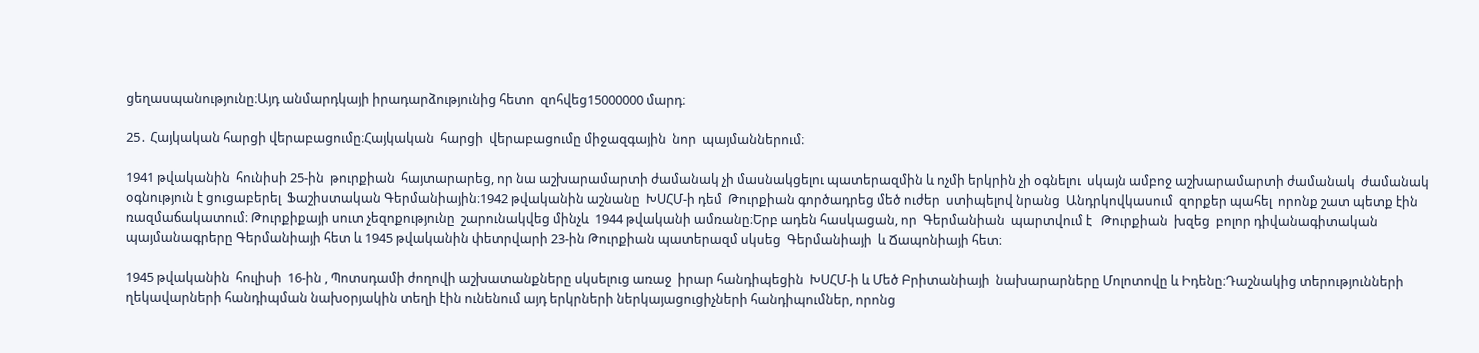ցեղասպանությունը։Այդ անմարդկայի իրադարձությունից հետո  զոհվեց15000000 մարդ։

25․ Հայկական հարցի վերաբացումը։Հայկական  հարցի  վերաբացումը միջազգային  նոր  պայմաններում։

1941 թվականին  հունիսի 25-ին  թուրքիան  հայտարարեց, որ նա աշխարամարտի ժամանակ չի մասնակցելու պատերազմին և ոչմի երկրին չի օգնելու  սկայն ամբոջ աշխարամարտի ժամանակ  ժամանակ օգնություն է ցուցաբերել  Ֆաշիստական Գերմանիային։1942 թվականին աշնանը  ԽՍՀՄ-ի դեմ  Թուրքիան գործադրեց մեծ ուժեր  ստիպելով նրանց  Անդրկովկասում  զորքեր պահել  որոնք շատ պետք էին ռազմաճակատում։ Թուրքիքայի սուտ չեզոքությունը  շարունակվեց մինչև  1944 թվականի ամռանը։Երբ ադեն հասկացան, որ  Գերմանիան  պարտվում է   Թուրքիան  խզեց  բոլոր դիվանագիտական պայմանագրերը Գերմանիայի հետ և 1945 թվականին փետրվարի 23-ին Թուրքիան պատերազմ սկսեց  Գերմանիայի  և Ճապոնիայի հետ։

1945 թվականին  հուլիսի  16-ին , Պոտսդամի ժողովի աշխատանքները սկսելուց առաջ  իրար հանդիպեցին  ԽՍՀՄ-ի և Մեծ Բրիտանիայի  նախարարները Մոլոտովը և Իդենը։Դաշնակից տերությունների ղեկավարների հանդիպման նախօրյակին տեղի էին ունենում այդ երկրների ներկայացուցիչների հանդիպումներ, որոնց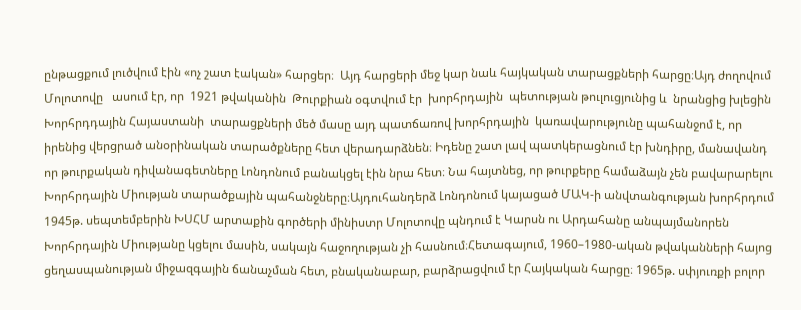ընթացքում լուծվում էին «ոչ շատ էական» հարցեր։  Այդ հարցերի մեջ կար նաև հայկական տարացքների հարցը։Այդ ժողովում Մոլոտովը   ասում էր, որ  1921 թվականին  Թուրքիան օգտվում էր  խորհրդային  պետության թուլուցյունից և  նրանցից խլեցին Խորհրդդային Հայաստանի  տարացքների մեծ մասը այդ պատճառով խորհրդային  կառավարությունը պահանջոմ է, որ իրենից վերցրած անօրինական տարածքները հետ վերադարձնեն։ Իդենը շատ լավ պատկերացնում էր խնդիրը, մանավանդ որ թուրքական դիվանագետները Լոնդոնում բանակցել էին նրա հետ։ Նա հայտնեց, որ թուրքերը համաձայն չեն բավարարելու Խորհրդային Միության տարածքային պահանջները։Այդուհանդերձ Լոնդոնում կայացած ՄԱԿ-ի անվտանգության խորհրդում 1945թ. սեպտեմբերին ԽՍՀՄ արտաքին գործերի մինիստր Մոլոտովը պնդում է Կարսն ու Արդահանը անպայմանորեն Խորհրդային Միությանը կցելու մասին, սակայն հաջողության չի հասնում։Հետագայում, 1960–1980-ական թվականների հայոց ցեղասպանության միջազգային ճանաչման հետ, բնականաբար, բարձրացվում էր Հայկական հարցը։ 1965թ. սփյուռքի բոլոր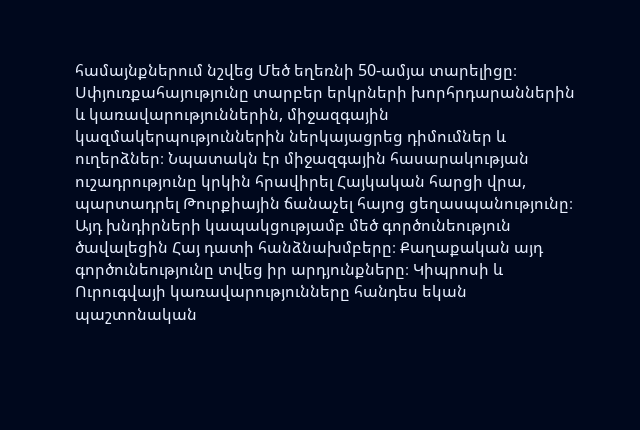համայնքներում նշվեց Մեծ եղեռնի 50-ամյա տարելիցը։ Սփյուռքահայությունը տարբեր երկրների խորհրդարաններին և կառավարություններին, միջազգային կազմակերպություններին ներկայացրեց դիմումներ և ուղերձներ։ Նպատակն էր միջազգային հասարակության ուշադրությունը կրկին հրավիրել Հայկական հարցի վրա, պարտադրել Թուրքիային ճանաչել հայոց ցեղասպանությունը։ Այդ խնդիրների կապակցությամբ մեծ գործունեություն ծավալեցին Հայ դատի հանձնախմբերը։ Քաղաքական այդ գործունեությունը տվեց իր արդյունքները։ Կիպրոսի և Ուրուգվայի կառավարությունները հանդես եկան պաշտոնական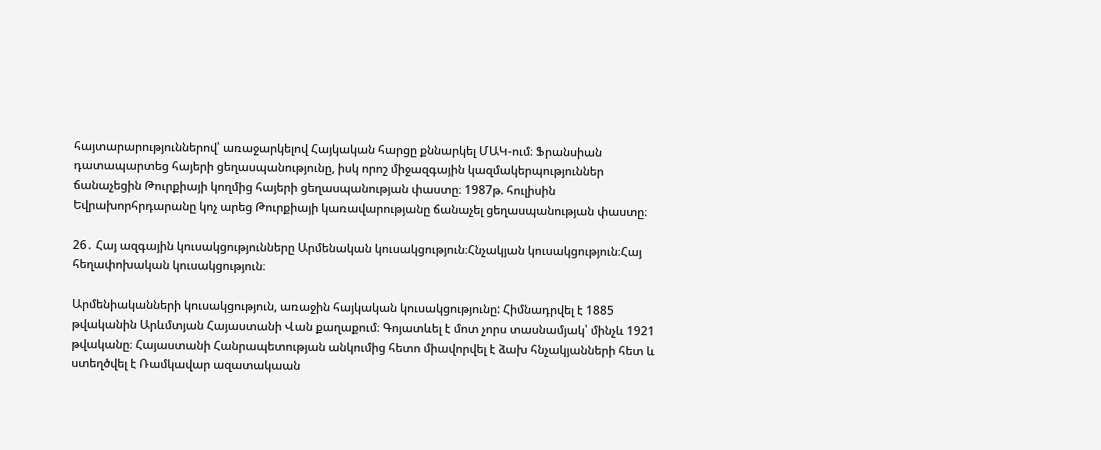հայտարարություններով՝ առաջարկելով Հայկական հարցը քննարկել ՄԱԿ-ում։ Ֆրանսիան դատապարտեց հայերի ցեղասպանությունը, իսկ որոշ միջազգային կազմակերպություններ ճանաչեցին Թուրքիայի կողմից հայերի ցեղասպանության փաստը։ 1987թ. հուլիսին Եվրախորհրդարանը կոչ արեց Թուրքիայի կառավարությանը ճանաչել ցեղասպանության փաստը։

26․ Հայ ազգային կուսակցությունները Արմենական կուսակցություն։Հնչակյան կուսակցություն։Հայ հեղափոխական կուսակցություն։

Արմենիականների կուսակցություն, առաջին հայկական կուսակցությունը: Հիմնադրվել է 1885 թվականին Արևմտյան Հայաստանի Վան քաղաքում։ Գոյատևել է մոտ չորս տասնամյակ՝ մինչև 1921 թվականը։ Հայաստանի Հանրապետության անկումից հետո միավորվել է ձախ հնչակյանների հետ և ստեղծվել է Ռամկավար ազատակաան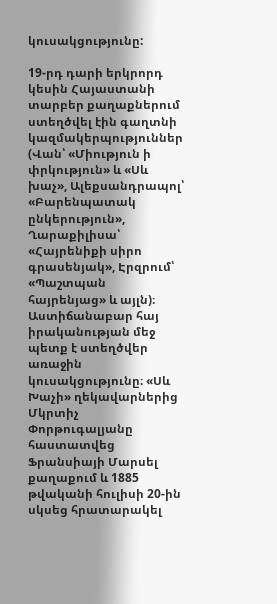կուսակցությունը:

19-րդ դարի երկրորդ կեսին Հայաստանի տարբեր քաղաքներում ստեղծվել էին գաղտնի կազմակերպություններ (Վան՝ «Միություն ի փրկություն» և «Սև խաչ», Ալեքսանդրապոլ՝ «Բարենպատակ ընկերություն», Ղարաքիլիսա՝ «Հայրենիքի սիրո գրասենյակ», Էրզրում՝ «Պաշտպան հայրենյաց» և այլն)։ Աստիճանաբար հայ իրականության մեջ պետք է ստեղծվեր առաջին կուսակցությունը։ «Սև Խաչի» ղեկավարներից Մկրտիչ Փորթուգալյանը հաստատվեց Ֆրանսիայի Մարսել քաղաքում և 1885 թվականի հուլիսի 20-ին սկսեց հրատարակել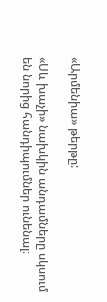«Արմենիա» թերթը:

«Սև խաչի» նախկին անդամները սկսում են նորից հանդիպումներ ունենալ։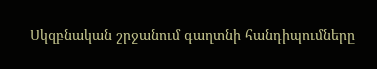Սկզբնական շրջանում գաղտնի հանդիպումները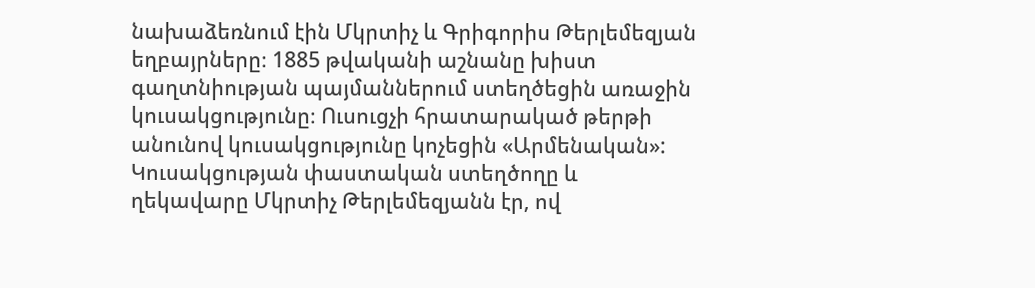նախաձեռնում էին Մկրտիչ և Գրիգորիս Թերլեմեզյան եղբայրները։ 1885 թվականի աշնանը խիստ գաղտնիության պայմաններում ստեղծեցին առաջին կուսակցությունը։ Ուսուցչի հրատարակած թերթի անունով կուսակցությունը կոչեցին «Արմենական»: Կուսակցության փաստական ստեղծողը և ղեկավարը Մկրտիչ Թերլեմեզյանն էր, ով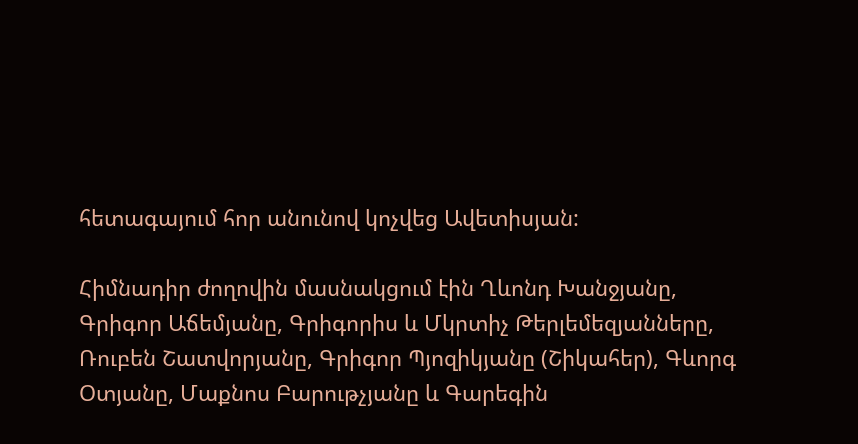հետագայում հոր անունով կոչվեց Ավետիսյան:

Հիմնադիր ժողովին մասնակցում էին Ղևոնդ Խանջյանը, Գրիգոր Աճեմյանը, Գրիգորիս և Մկրտիչ Թերլեմեզյանները, Ռուբեն Շատվորյանը, Գրիգոր Պյոզիկյանը (Շիկահեր), Գևորգ Օտյանը, Մաքնոս Բարութչյանը և Գարեգին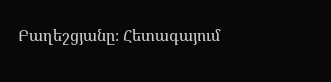Բաղեշցյանը։ Հետագայում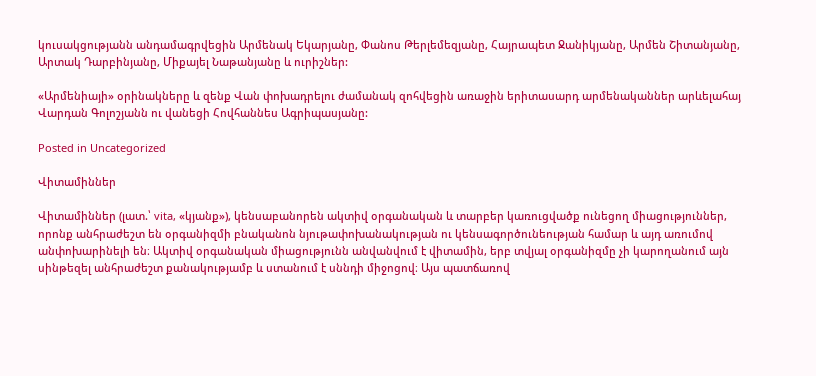կուսակցությանն անդամագրվեցին Արմենակ Եկարյանը, Փանոս Թերլեմեզյանը, Հայրապետ Ջանիկյանը, Արմեն Շիտանյանը, Արտակ Դարբինյանը, Միքայել Նաթանյանը և ուրիշներ:

«Արմենիայի» օրինակները և զենք Վան փոխադրելու ժամանակ զոհվեցին առաջին երիտասարդ արմենականներ արևելահայ Վարդան Գոլոշյանն ու վանեցի Հովհաննես Ագրիպասյանը:

Posted in Uncategorized

Վիտամիններ

Վիտամիններ (լատ.՝ vita, «կյանք»), կենսաբանորեն ակտիվ օրգանական և տարբեր կառուցվածք ունեցող միացություններ, որոնք անհրաժեշտ են օրգանիզմի բնականոն նյութափոխանակության ու կենսագործունեության համար և այդ առումով անփոխարինելի են։ Ակտիվ օրգանական միացությունն անվանվում է վիտամին, երբ տվյալ օրգանիզմը չի կարողանում այն սինթեզել անհրաժեշտ քանակությամբ և ստանում է սննդի միջոցով։ Այս պատճառով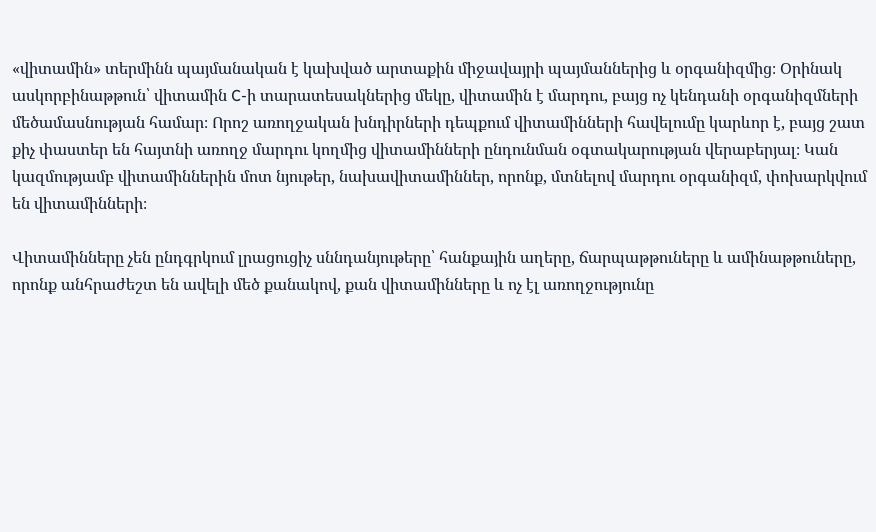«վիտամին» տերմինն պայմանական է կախված արտաքին միջավայրի պայմաններից և օրգանիզմից։ Օրինակ ասկորբինաթթուն՝ վիտամին C-ի տարատեսակներից մեկը, վիտամին է մարդու, բայց ոչ կենդանի օրգանիզմների մեծամասնության համար։ Որոշ առողջական խնդիրների դեպքում վիտամինների հավելումը կարևոր է, բայց շատ քիչ փաստեր են հայտնի առողջ մարդու կողմից վիտամինների ընդունման օգտակարության վերաբերյալ։ Կան կազմությամբ վիտամիններին մոտ նյութեր, նախավիտամիններ, որոնք, մտնելով մարդու օրգանիզմ, փոխարկվում են վիտամինների։

Վիտամինները չեն ընդգրկում լրացուցիչ սննդանյութերը՝ հանքային աղերը, ճարպաթթուները և ամինաթթուները, որոնք անհրաժեշտ են ավելի մեծ քանակով, քան վիտամինները և ոչ էլ առողջությունը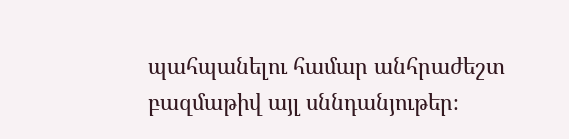պահպանելու համար անհրաժեշտ բազմաթիվ այլ սննդանյութեր։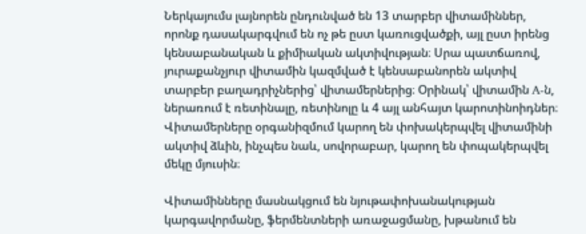Ներկայումս լայնորեն ընդունված են 13 տարբեր վիտամիններ, որոնք դասակարգվում են ոչ թե ըստ կառուցվածքի, այլ ըստ իրենց կենսաբանական և քիմիական ակտիվության։ Սրա պատճառով, յուրաքանչյուր վիտամին կազմված է կենսաբանորեն ակտիվ տարբեր բաղադրիչներից՝ վիտամերներից։ Օրինակ՝ վիտամին A-ն, ներառում է ռետինալը, ռետինոլը և 4 այլ անհայտ կարոտինոիդներ։ Վիտամերները օրգանիզմում կարող են փոխակերպվել վիտամինի ակտիվ ձևին, ինչպես նաև, սովորաբար, կարող են փոպակերպվել մեկը մյուսին։

Վիտամինները մասնակցում են նյութափոխանակության կարգավորմանը, ֆերմենտների առաջացմանը, խթանում են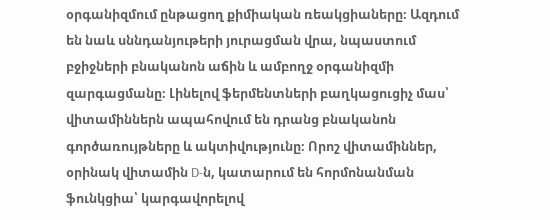օրգանիզմում ընթացող քիմիական ռեակցիաները։ Ազդում են նաև սննդանյութերի յուրացման վրա, նպաստում բջիջների բնականոն աճին և ամբողջ օրգանիզմի զարգացմանը։ Լինելով ֆերմենտների բաղկացուցիչ մաս՝ վիտամիններն ապահովում են դրանց բնականոն գործառույթները և ակտիվությունը։ Որոշ վիտամիններ, օրինակ վիտամին D-ն, կատարում են հորմոնանման ֆունկցիա՝ կարգավորելով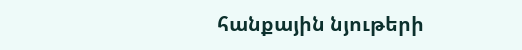հանքային նյութերի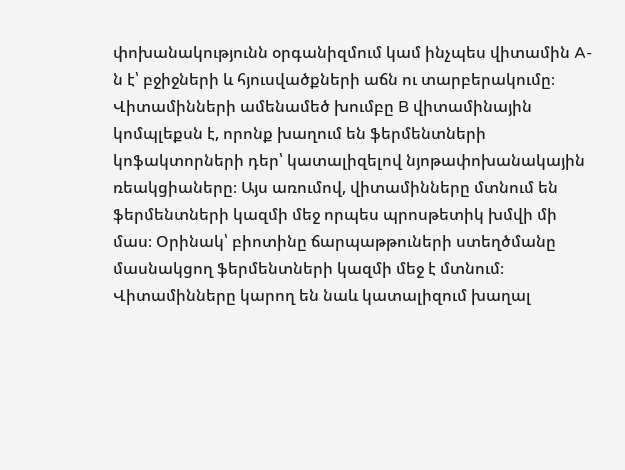փոխանակությունն օրգանիզմում կամ ինչպես վիտամին A-ն է՝ բջիջների և հյուսվածքների աճն ու տարբերակումը։ Վիտամինների ամենամեծ խումբը B վիտամինային կոմպլեքսն է, որոնք խաղում են ֆերմենտների կոֆակտորների դեր՝ կատալիզելով նյոթափոխանակային ռեակցիաները։ Այս առումով, վիտամինները մտնում են ֆերմենտների կազմի մեջ որպես պրոսթետիկ խմվի մի մաս։ Օրինակ՝ բիոտինը ճարպաթթուների ստեղծմանը մասնակցող ֆերմենտների կազմի մեջ է մտնում։ Վիտամինները կարող են նաև կատալիզում խաղալ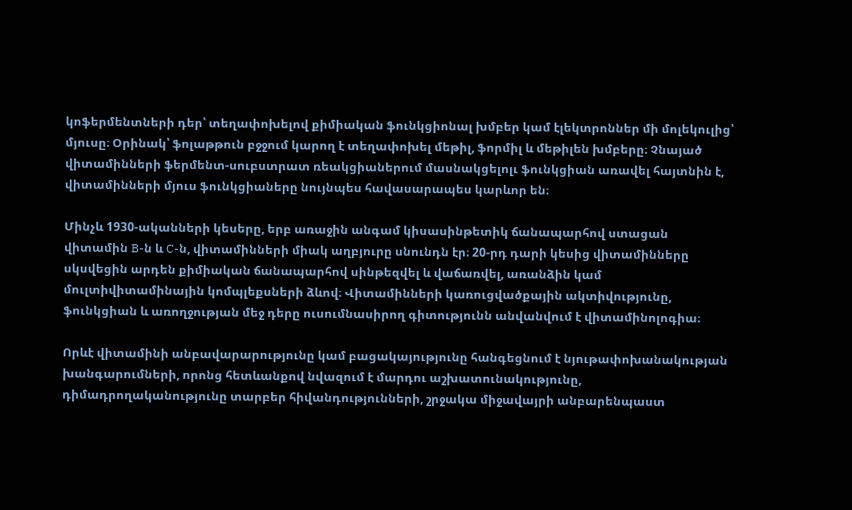կոֆերմենտների դեր՝ տեղափոխելով քիմիական ֆունկցիոնալ խմբեր կամ էլեկտրոններ մի մոլեկուլից՝ մյուսը։ Օրինակ՝ ֆոլաթթուն բջջում կարող է տեղափոխել մեթիլ, ֆորմիլ և մեթիլեն խմբերը։ Չնայած վիտամինների ֆերմենտ-սուբստրատ ռեակցիաներում մասնակցելոլւ ֆունկցիան առավել հայտնին է, վիտամինների մյուս ֆունկցիաները նույնպես հավասարապես կարևոր են։

Մինչև 1930-ականների կեսերը, երբ առաջին անգամ կիսասինթետիկ ճանապարհով ստացան վիտամին B-ն և C-ն, վիտամինների միակ աղբյուրը սնունդն էր։ 20-րդ դարի կեսից վիտամինները սկսվեցին արդեն քիմիական ճանապարհով սինթեզվել և վաճառվել, առանձին կամ մուլտիվիտամինային կոմպլեքսների ձևով։ Վիտամինների կառուցվածքային ակտիվությունը, ֆունկցիան և առողջության մեջ դերը ուսումնասիրող գիտությունն անվանվում է վիտամինոլոգիա։

Որևէ վիտամինի անբավարարությունը կամ բացակայությունը հանգեցնում է նյութափոխանակության խանգարումների, որոնց հետևանքով նվազում է մարդու աշխատունակությունը, դիմադրողականությունը տարբեր հիվանդությունների, շրջակա միջավայրի անբարենպաստ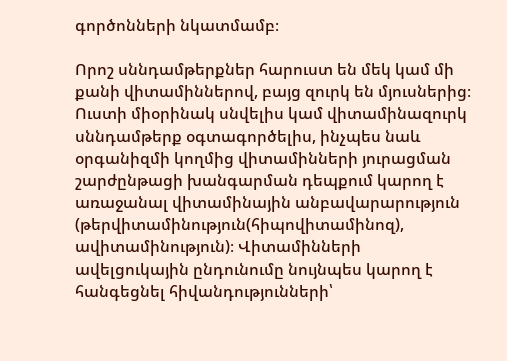գործոնների նկատմամբ։

Որոշ սննդամթերքներ հարուստ են մեկ կամ մի քանի վիտամիններով, բայց զուրկ են մյուսներից։ Ուստի միօրինակ սնվելիս կամ վիտամինազուրկ սննդամթերք օգտագործելիս, ինչպես նաև օրգանիզմի կողմից վիտամինների յուրացման շարժընթացի խանգարման դեպքում կարող է առաջանալ վիտամինային անբավարարություն (թերվիտամինություն(հիպովիտամինոզ), ավիտամինություն)։ Վիտամինների ավելցուկային ընդունումը նույնպես կարող է հանգեցնել հիվանդությունների՝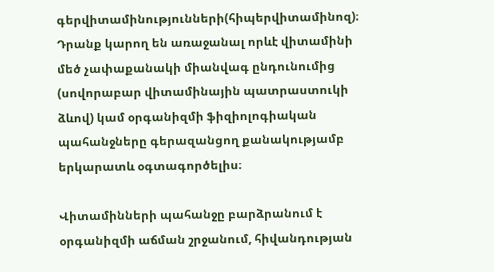գերվիտամինությունների(հիպերվիտամինոզ)։ Դրանք կարող են առաջանալ որևէ վիտամինի մեծ չափաքանակի միանվագ ընդունումից (սովորաբար վիտամինային պատրաստուկի ձևով) կամ օրգանիզմի ֆիզիոլոգիական պահանջները գերազանցող քանակությամբ երկարատև օգտագործելիս։

Վիտամինների պահանջը բարձրանում է օրգանիզմի աճման շրջանում, հիվանդության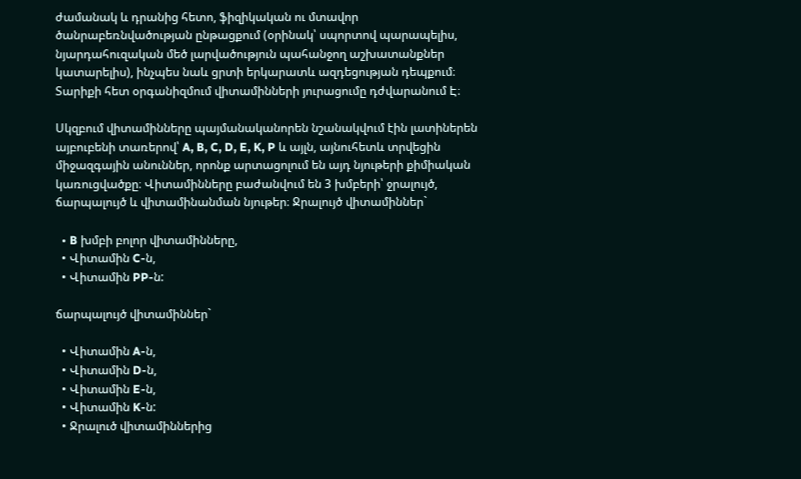ժամանակ և դրանից հետո, ֆիզիկական ու մտավոր ծանրաբեռնվածության ընթացքում (օրինակ՝ սպորտով պարապելիս, նյարդահուզական մեծ լարվածություն պահանջող աշխատանքներ կատարելիս), ինչպես նաև ցրտի երկարատև ազդեցության դեպքում։ Տարիքի հետ օրգանիզմում վիտամինների յուրացումը դժվարանում Է։

Սկզբում վիտամինները պայմանականորեն նշանակվում էին լատիներեն այբուբենի տառերով՝ A, B, C, D, E, K, P և այլն, այնուհետև տրվեցին միջազգային անուններ, որոնք արտացոլում են այդ նյութերի քիմիական կառուցվածքը։ Վիտամինները բաժանվում են 3 խմբերի՝ ջրալույծ, ճարպալույծ և վիտամինանման նյութեր։ Ջրալույծ վիտամիններ`

  • B խմբի բոլոր վիտամինները,
  • Վիտամին C-ն,
  • Վիտամին PP-ն:

ճարպալույծ վիտամիններ`

  • Վիտամին A-ն,
  • Վիտամին D-ն,
  • Վիտամին E-ն,
  • Վիտամին K-ն:
  • Ջրալուծ վիտամիններից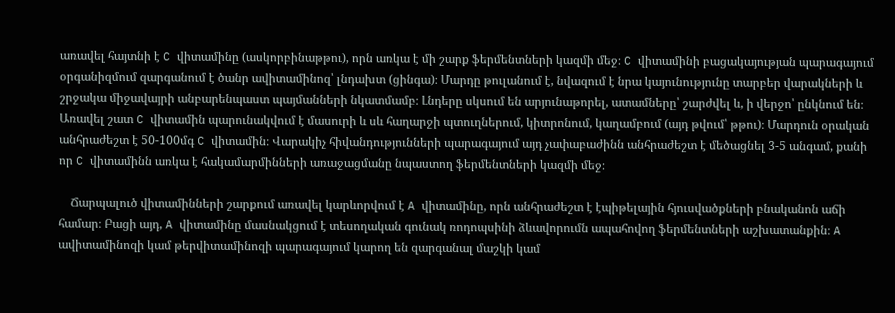առավել հայտնի է C վիտամինը (ասկորբինաթթու), որն առկա է մի շարք ֆերմենտների կազմի մեջ։ C վիտամինի բացակայության պարագայում օրգանիզմում զարգանում է ծանր ավիտամինոզ՝ լնդախտ (ցինգա)։ Մարդը թուլանում է, նվազում է նրա կայունությունը տարբեր վարակների և շրջակա միջավայրի անբարենպաստ պայմանների նկատմամբ։ Լնդերը սկսում են արյունաթորել, ատամները՝ շարժվել և, ի վերջո՝ ընկնում են։ Առավել շատ C վիտամին պարունակվում է մասուրի և սև հաղարջի պտուղներում, կիտրոնում, կաղամբում (այդ թվում՝ թթու)։ Մարդուն օրական անհրաժեշտ է 50-100մգ C վիտամին։ Վարակիչ հիվանդությունների պարագայում այդ չափաբաժինն անհրաժեշտ է մեծացնել 3-5 անգամ, քանի որ C վիտամինն առկա է հակամարմինների առաջացմանը նպաստող ֆերմենտների կազմի մեջ։

    Ճարպալուծ վիտամինների շարքում առավել կարևորվում է A վիտամինը, որն անհրաժեշտ է էպիթելային հյուսվածքների բնականոն աճի համար։ Բացի այդ, A վիտամինը մասնակցում է տեսողական գունակ ռոդոպսինի ձևավորումն ապահովող ֆերմենտների աշխատանքին։ A ավիտամինոզի կամ թերվիտամինոզի պարագայում կարող են զարգանալ մաշկի կամ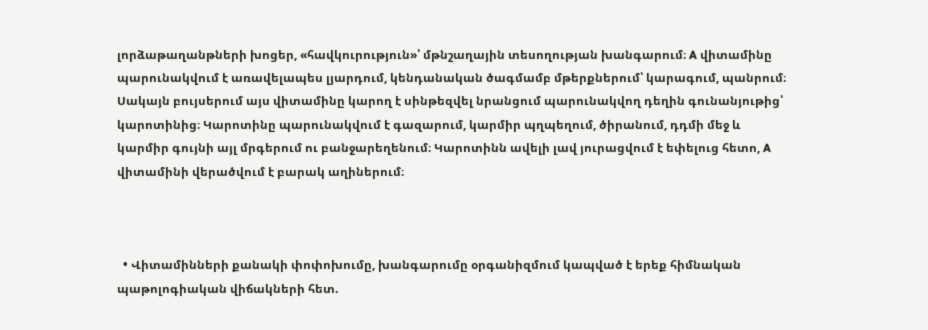լորձաթաղանթների խոցեր, «հավկուրություն»՝ մթնշաղային տեսողության խանգարում։ A վիտամինը պարունակվում է առավելապես լյարդում, կենդանական ծագմամբ մթերքներում՝ կարագում, պանրում։ Սակայն բույսերում այս վիտամինը կարող է սինթեզվել նրանցում պարունակվող դեղին գունանյութից՝ կարոտինից։ Կարոտինը պարունակվում է գազարում, կարմիր պղպեղում, ծիրանում, դդմի մեջ և կարմիր գույնի այլ մրգերում ու բանջարեղենում։ Կարոտինն ավելի լավ յուրացվում է եփելուց հետո, A վիտամինի վերածվում է բարակ աղիներում։



  • Վիտամինների քանակի փոփոխումը, խանգարումը օրգանիզմում կապված է երեք հիմնական պաթոլոգիական վիճակների հետ.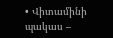• Վիտամինի պակաս –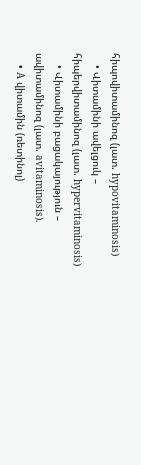հիպովիտամինոզ (լատ. hypovitaminosis)
    • Վիտամինի ավելցուկ – հիպերվիտամինոզ (լատ. hypervitaminosis)
    • Վիտամինի բացակայություն – ավիտամինոզ (լատ. avitaminosis).
    • A վիտամին (ռետինոլ)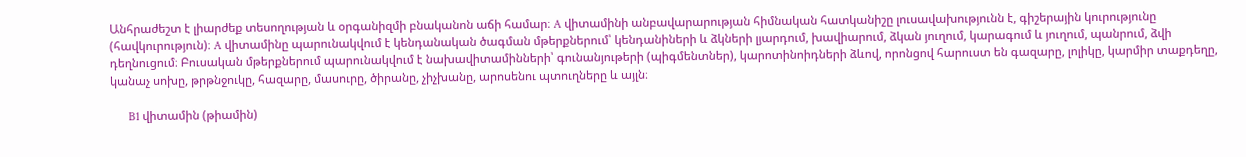Անհրաժեշտ է լիարժեք տեսողության և օրգանիզմի բնականոն աճի համար։ A վիտամինի անբավարարության հիմնական հատկանիշը լուսավախությունն է, գիշերային կուրությունը (հավկուրություն)։ A վիտամինը պարունակվում է կենդանական ծագման մթերքներում՝ կենդանիների և ձկների լյարդում, խավիարում, ձկան յուղում, կարագում և յուղում, պանրում, ձվի դեղնուցում։ Բուսական մթերքներում պարունակվում է նախավիտամինների՝ գունանյութերի (պիգմենտներ), կարոտինոիդների ձևով, որոնցով հարուստ են գազարը, լոլիկը, կարմիր տաքդեղը, կանաչ սոխը, թրթնջուկը, հազարը, մասուրը, ծիրանը, չիչխանը, արոսենու պտուղները և այլն։

      B1 վիտամին (թիամին)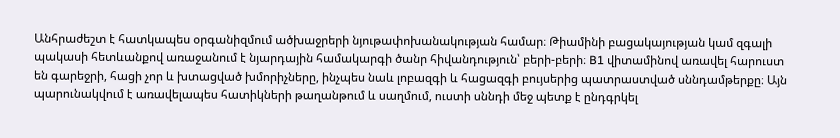Անհրաժեշտ է հատկապես օրգանիզմում ածխաջրերի նյութափոխանակության համար։ Թիամինի բացակայության կամ զգալի պակասի հետևանքով առաջանում է նյարդային համակարգի ծանր հիվանդություն՝ բերի-բերի։ B1 վիտամինով առավել հարուստ են գարեջրի, հացի չոր և խտացված խմորիչները, ինչպես նաև լոբազգի և հացազգի բույսերից պատրաստված սննդամթերքը։ Այն պարունակվում է առավելապես հատիկների թաղանթում և սաղմում, ուստի սննդի մեջ պետք է ընդգրկել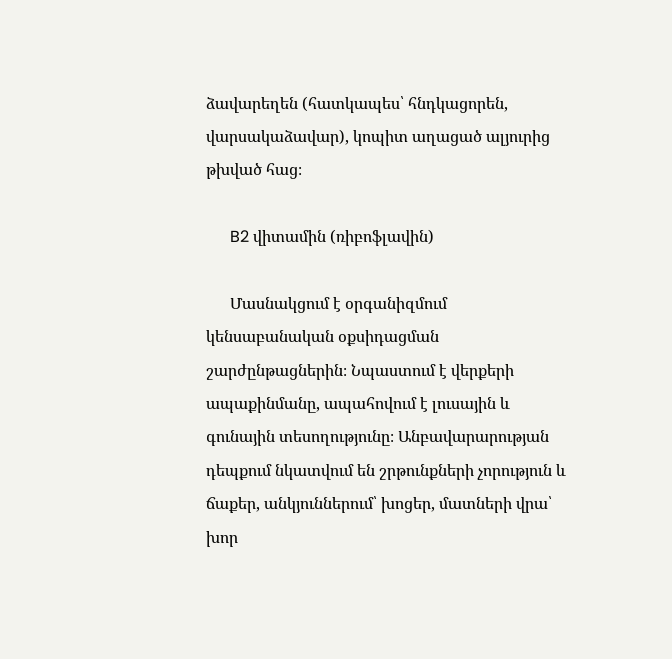ձավարեղեն (հատկապես՝ հնդկացորեն, վարսակաձավար), կոպիտ աղացած ալյուրից թխված հաց։

      B2 վիտամին (ռիբոֆլավին)

      Մասնակցում է օրգանիզմում կենսաբանական օքսիդացման շարժընթացներին։ Նպաստում է վերքերի ապաքինմանը, ապահովում է լուսային և գունային տեսողությունը։ Անբավարարության դեպքում նկատվում են շրթունքների չորություն և ճաքեր, անկյուններում՝ խոցեր, մատների վրա՝ խոր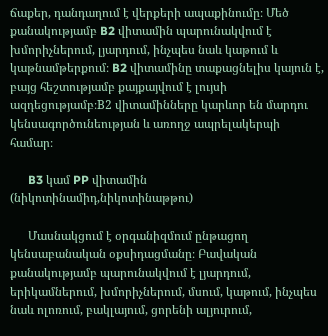ճաքեր, դանդաղում է վերքերի ապաքինումը։ Մեծ քանակությամբ B2 վիտամին պարունակվում է խմորիչներում, լյարդում, ինչպես նաև կաթում և կաթնամթերքում։ B2 վիտամինը տաքացնելիս կայուն է, բայց հեշտությամբ քայքայվում է լույսի ազդեցությամբ։B2 վիտամինները կարևոր են մարդու կենսագործունեության և առողջ ապրելակերպի համար։

      B3 կամ PP վիտամին (նիկոտինամիդ,նիկոտինաթթու)

      Մասնակցում է օրգանիզմում ընթացող կենսաբանական օքսիդացմանը։ Բավական քանակությամբ պարունակվում է լյարդում, երիկամներում, խմորիչներում, մսում, կաթում, ինչպես նաև ոլոռում, բակլայում, ցորենի ալյուրում,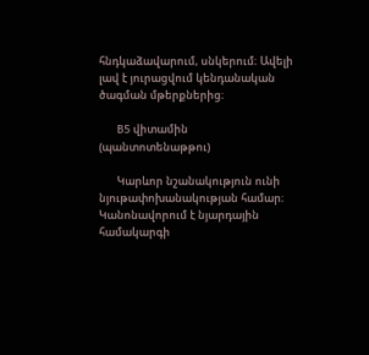հնդկաձավարում, սնկերում։ Ավելի լավ է յուրացվում կենդանական ծագման մթերքներից։

      B5 վիտամին (պանտոտենաթթու)

      Կարևոր նշանակություն ունի նյութափոխանակության համար։ Կանոնավորում է նյարդային համակարգի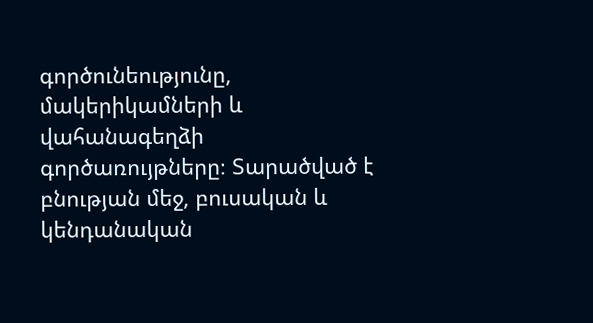գործունեությունը, մակերիկամների և վահանագեղձի գործառույթները։ Տարածված է բնության մեջ, բուսական և կենդանական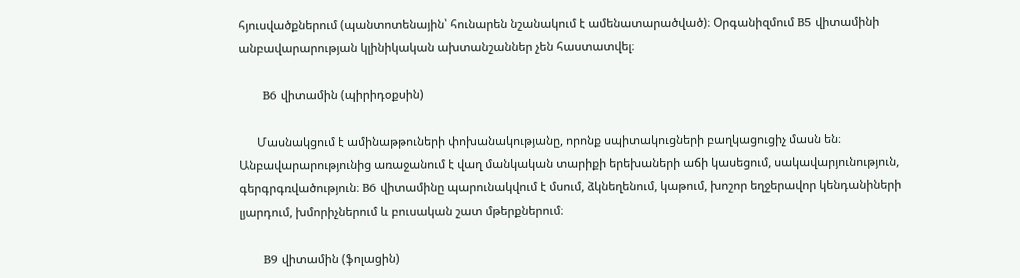հյուսվածքներում (պանտոտենային՝ հունարեն նշանակում է ամենատարածված)։ Օրգանիզմում B5 վիտամինի անբավարարության կլինիկական ախտանշաններ չեն հաստատվել։

      B6 վիտամին (պիրիդօքսին)

      Մասնակցում է ամինաթթուների փոխանակությանը, որոնք սպիտակուցների բաղկացուցիչ մասն են։ Անբավարարությունից առաջանում է վաղ մանկական տարիքի երեխաների աճի կասեցում, սակավարյունություն, գերգրգռվածություն։ B6 վիտամինը պարունակվում է մսում, ձկնեղենում, կաթում, խոշոր եղջերավոր կենդանիների լյարդում, խմորիչներում և բուսական շատ մթերքներում։

      B9 վիտամին (ֆոլացին)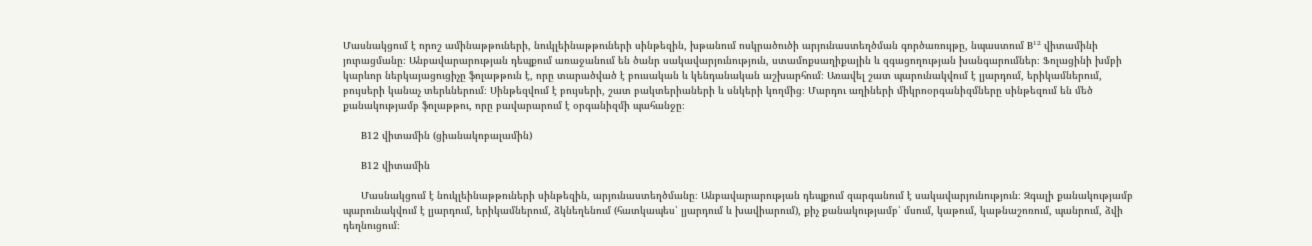Մասնակցում է որոշ ամինաթթուների, նուկլեինաթթուների սինթեզին, խթանում ոսկրածուծի արյունաստեղծման գործառույթը, նպաստում B¹² վիտամինի յուրացմանը։ Անբավարարության դեպքում առաջանում են ծանր սակավարյունություն, ստամոքսաղիքային և զգացողության խանգարումներ։ Ֆոլացինի խմբի կարևոր ներկայացուցիչը ֆոլաթթուն է, որը տարածված է բուսական և կենդանական աշխարհում։ Առավել շատ պարունակվում է լյարդում, երիկամներում, բույսերի կանաչ տերևներում։ Սինթեզվում է բույսերի, շատ բակտերիաների և սնկերի կողմից։ Մարդու աղիների միկրոօրգանիզմները սինթեզում են մեծ քանակությամբ ֆոլաթթու, որը բավարարում է օրգանիզմի պահանջը։

      B12 վիտամին (ցիանակոբալամին)

      B12 վիտամին

      Մասնակցում է նուկլեինաթթուների սինթեզին, արյունաստեղծմանը։ Անբավարարության դեպքում զարգանում է սակավարյունություն։ Զգալի քանակությամբ պարունակվում է լյարդում, երիկամներում, ձկնեղենում (հատկապես՝ լյարդում և խավիարում), քիչ քանակությամբ՝ մսում, կաթում, կաթնաշոռում, պանրում, ձվի դեղնուցում։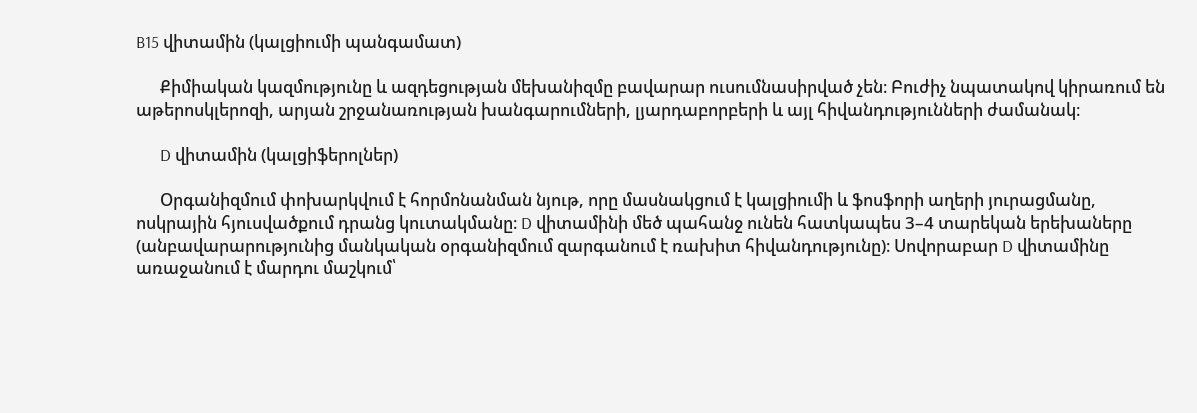B15 վիտամին (կալցիումի պանգամատ)

      Քիմիական կազմությունը և ազդեցության մեխանիզմը բավարար ուսումնասիրված չեն։ Բուժիչ նպատակով կիրառում են աթերոսկլերոզի, արյան շրջանառության խանգարումների, լյարդաբորբերի և այլ հիվանդությունների ժամանակ։

      D վիտամին (կալցիֆերոլներ)

      Օրգանիզմում փոխարկվում է հորմոնանման նյութ, որը մասնակցում է կալցիումի և ֆոսֆորի աղերի յուրացմանը, ոսկրային հյուսվածքում դրանց կուտակմանը։ D վիտամինի մեծ պահանջ ունեն հատկապես 3–4 տարեկան երեխաները (անբավարարությունից մանկական օրգանիզմում զարգանում է ռախիտ հիվանդությունը)։ Սովորաբար D վիտամինը առաջանում է մարդու մաշկում՝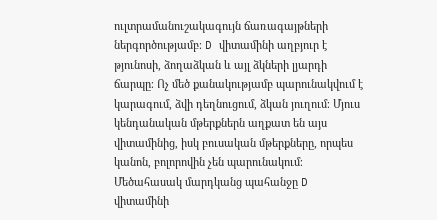ուլտրամանուշակագույն ճառագայթների ներգործությամբ։ D վիտամինի աղբյուր է թյունոսի, ձողաձկան և այլ ձկների լյարդի ճարպը։ Ոչ մեծ քանակությամբ պարունակվում է կարագում, ձվի դեղնուցում, ձկան յուղում։ Մյուս կենդանական մթերքներն աղքատ են այս վիտամինից, իսկ բուսական մթերքները, որպես կանոն, բոլորովին չեն պարունակում։ Մեծահասակ մարդկանց պահանջը D վիտամինի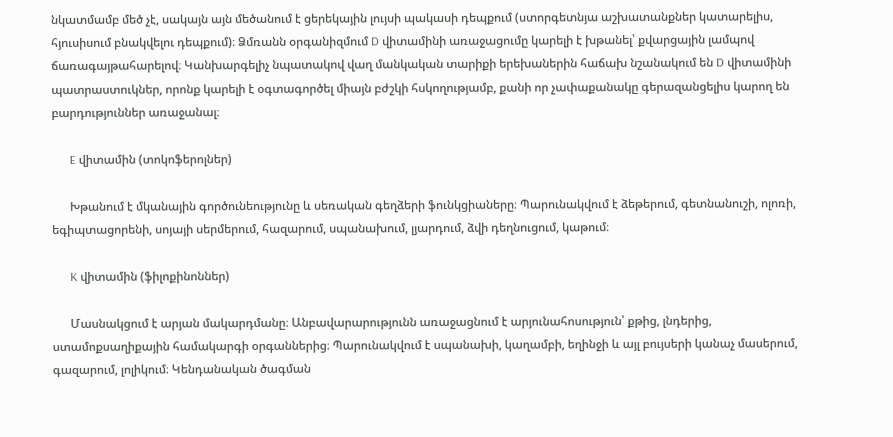նկատմամբ մեծ չէ, սակայն այն մեծանում է ցերեկային լույսի պակասի դեպքում (ստորգետնյա աշխատանքներ կատարելիս, հյուսիսում բնակվելու դեպքում)։ Ձմռանն օրգանիզմում D վիտամինի առաջացումը կարելի է խթանել՝ քվարցային լամպով ճառագայթահարելով։ Կանխարգելիչ նպատակով վաղ մանկական տարիքի երեխաներին հաճախ նշանակում են D վիտամինի պատրաստուկներ, որոնք կարելի է օգտագործել միայն բժշկի հսկողությամբ, քանի որ չափաքանակը գերազանցելիս կարող են բարդություններ առաջանալ։

      E վիտամին (տոկոֆերոլներ)

      Խթանում է մկանային գործունեությունը և սեռական գեղձերի ֆունկցիաները։ Պարունակվում է ձեթերում, գետնանուշի, ոլոռի, եգիպտացորենի, սոյայի սերմերում, հազարում, սպանախում, լյարդում, ձվի դեղնուցում, կաթում։

      K վիտամին (ֆիլոքինոններ)

      Մասնակցում է արյան մակարդմանը։ Անբավարարությունն առաջացնում է արյունահոսություն՝ քթից, լնդերից, ստամոքսաղիքային համակարգի օրգաններից։ Պարունակվում է սպանախի, կաղամբի, եղինջի և այլ բույսերի կանաչ մասերում, գազարում, լոլիկում։ Կենդանական ծագման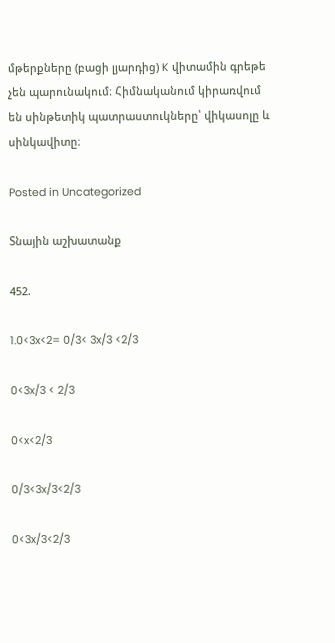մթերքները (բացի լյարդից) K վիտամին գրեթե չեն պարունակում։ Հիմնականում կիրառվում են սինթետիկ պատրաստուկները՝ վիկասոլը և սինկավիտը։

Posted in Uncategorized

Տնային աշխատանք

452.

1.0<3x<2= 0/3< 3x/3 <2/3

0<3x/3 < 2/3

0<x<2/3

0/3<3x/3<2/3

0<3x/3<2/3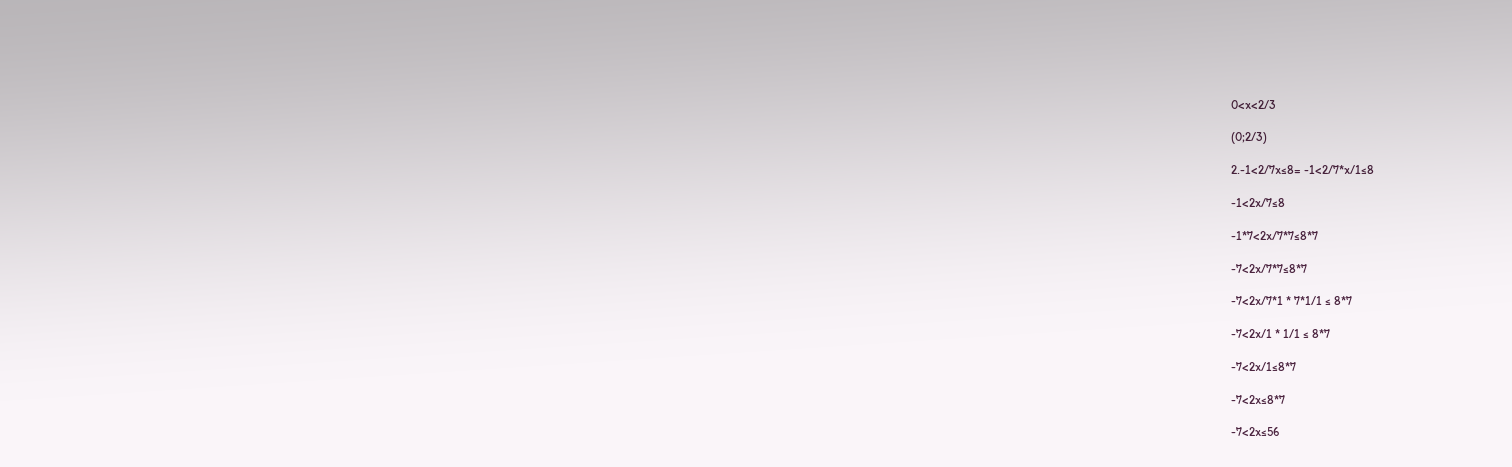0<x<2/3

(0;2/3)

2.-1<2/7x≤8= -1<2/7*x/1≤8

-1<2x/7≤8

-1*7<2x/7*7≤8*7

-7<2x/7*7≤8*7

-7<2x/7*1 * 7*1/1 ≤ 8*7

-7<2x/1 * 1/1 ≤ 8*7

-7<2x/1≤8*7

-7<2x≤8*7

-7<2x≤56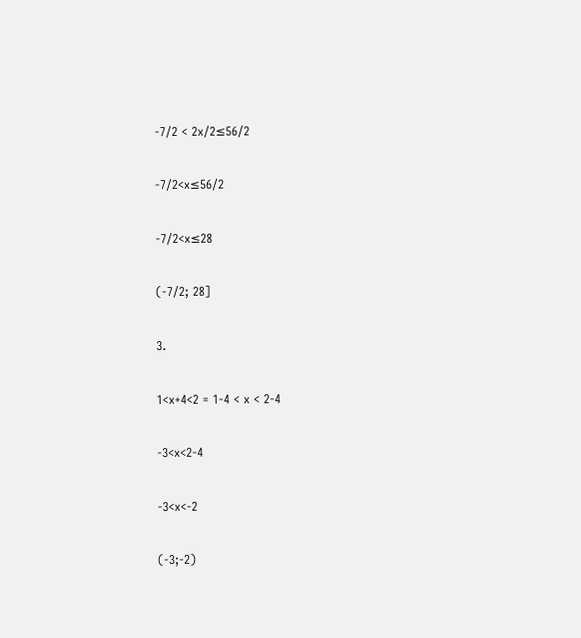-7/2 < 2x/2≤56/2

-7/2<x≤56/2

-7/2<x≤28

(-7/2; 28]

3.

1<x+4<2 = 1-4 < x < 2-4

-3<x<2-4

-3<x<-2

(-3;-2)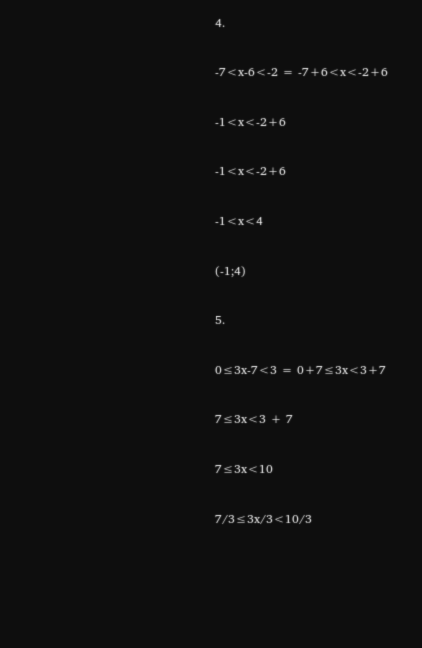4.

-7<x-6<-2 = -7+6<x<-2+6

-1<x<-2+6

-1<x<-2+6

-1<x<4

(-1;4)

5.

0≤3x-7<3 = 0+7≤3x<3+7

7≤3x<3 + 7

7≤3x<10

7/3≤3x/3<10/3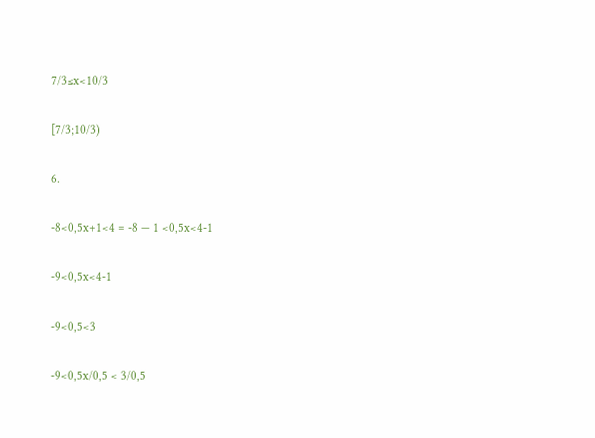7/3≤x<10/3

[7/3;10/3)

6.

-8<0,5x+1<4 = -8 — 1 <0,5x<4-1

-9<0,5x<4-1

-9<0,5<3

-9<0,5x/0,5 < 3/0,5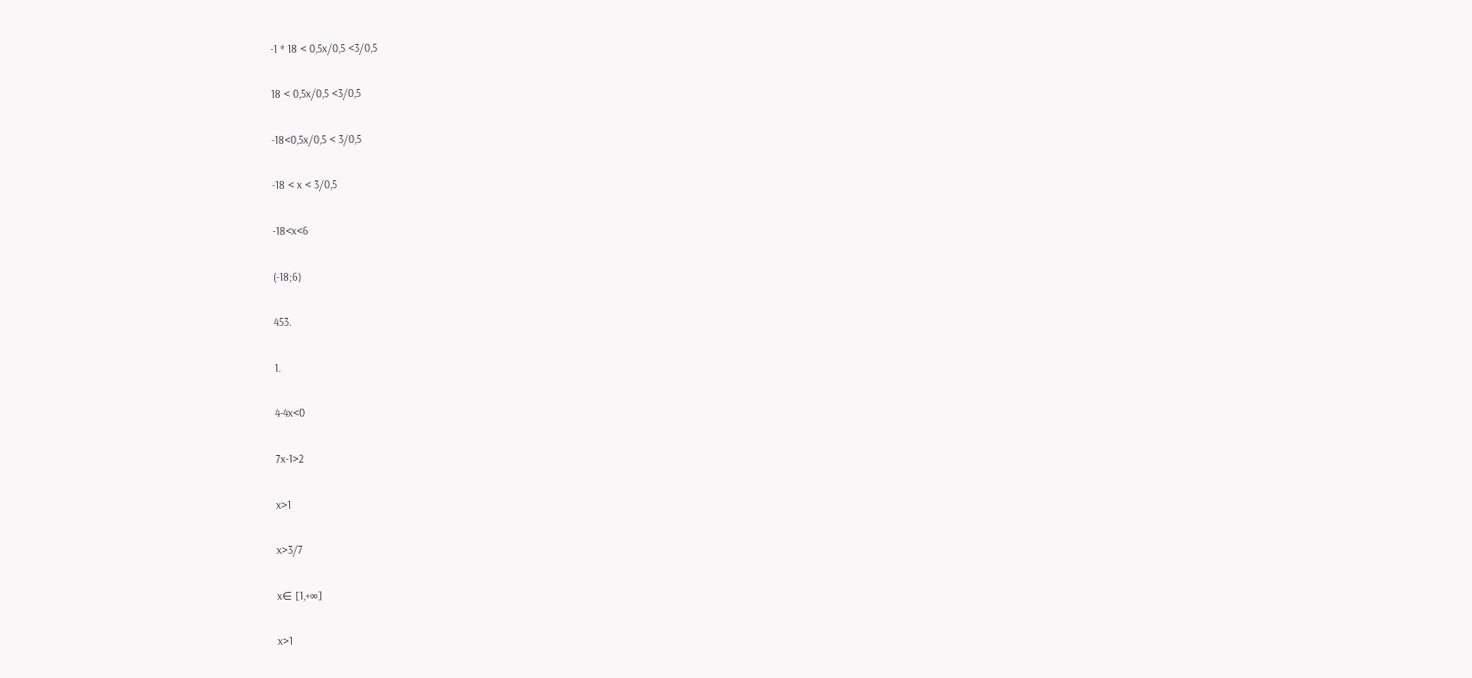-1 * 18 < 0,5x/0,5 <3/0,5

18 < 0,5x/0,5 <3/0,5

-18<0,5x/0,5 < 3/0,5

-18 < x < 3/0,5

-18<x<6

(-18;6)

453.

1.

4-4x<0

7x-1>2

x>1

x>3/7

x∈ [1,+∞]

x>1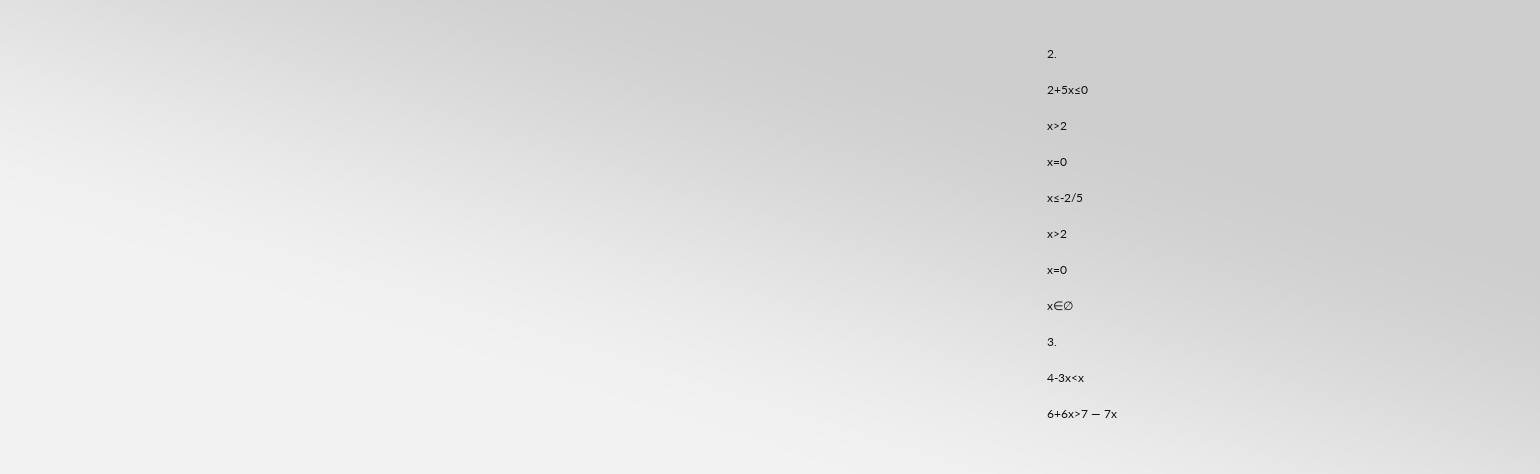2.

2+5x≤0

x>2

x=0

x≤-2/5

x>2

x=0

x∈∅

3.

4-3x<x

6+6x>7 — 7x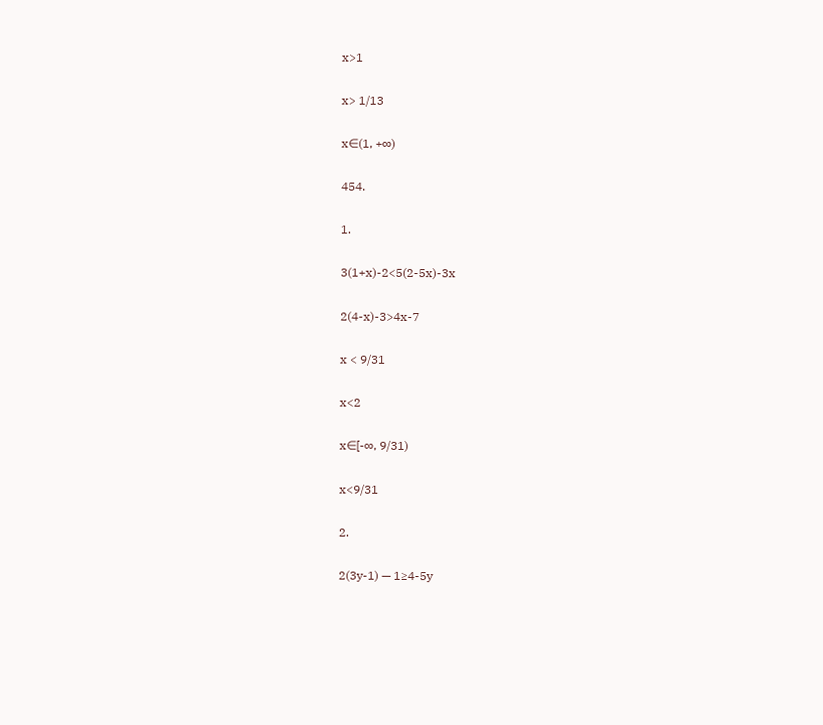x>1

x> 1/13

x∈(1, +∞)

454.

1.

3(1+x)-2<5(2-5x)-3x

2(4-x)-3>4x-7

x < 9/31

x<2

x∈[-∞, 9/31)

x<9/31

2.

2(3y-1) — 1≥4-5y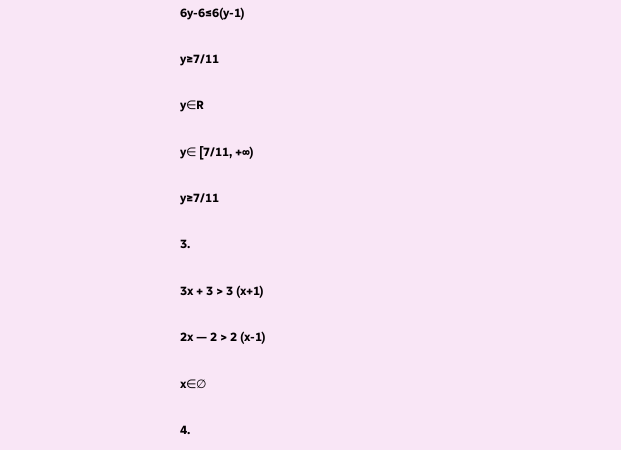6y-6≤6(y-1)

y≥7/11

y∈R

y∈ [7/11, +∞)

y≥7/11

3.

3x + 3 > 3 (x+1)

2x — 2 > 2 (x-1)

x∈∅

4.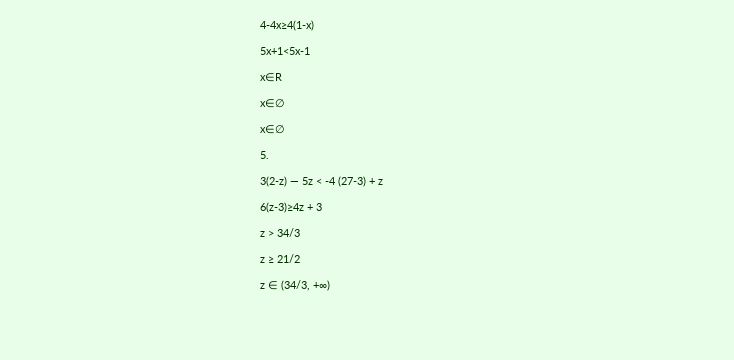4-4x≥4(1-x)

5x+1<5x-1

x∈R

x∈∅

x∈∅

5.

3(2-z) — 5z < -4 (27-3) + z

6(z-3)≥4z + 3

z > 34/3

z ≥ 21/2

z ∈ (34/3, +∞)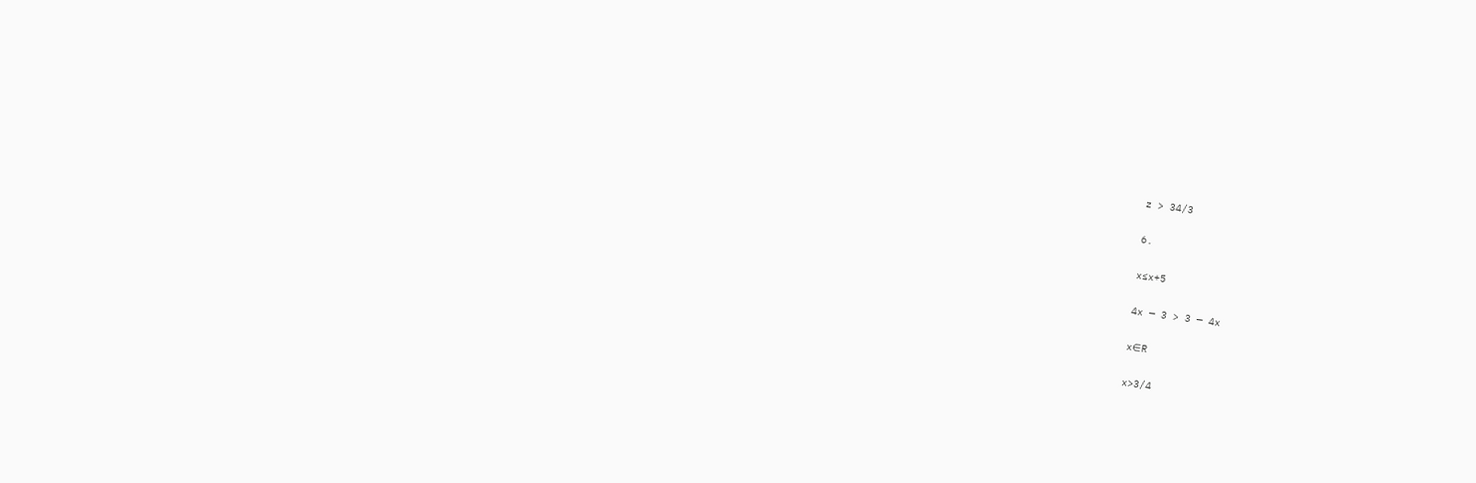z > 34/3

6.

x≤x+5

4x — 3 > 3 — 4x

x∈R

x>3/4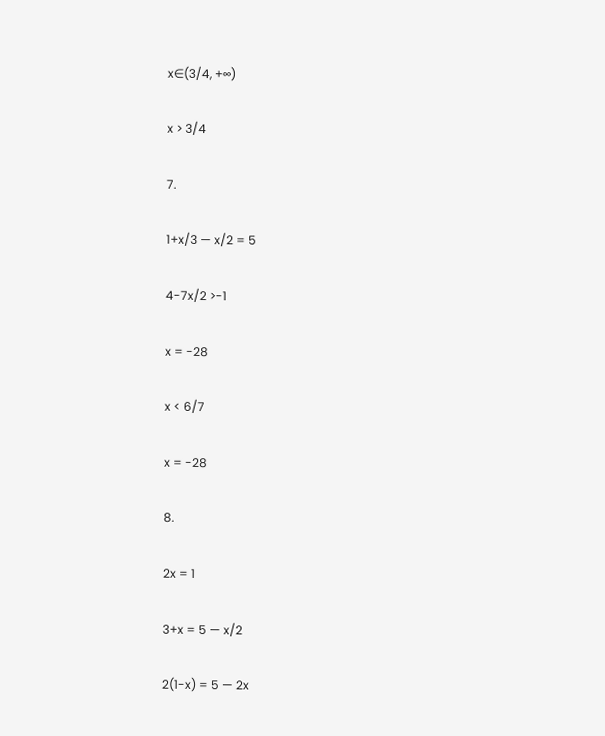x∈(3/4, +∞)

x > 3/4

7.

1+x/3 — x/2 = 5

4-7x/2 >-1

x = -28

x < 6/7

x = -28

8.

2x = 1

3+x = 5 — x/2

2(1-x) = 5 — 2x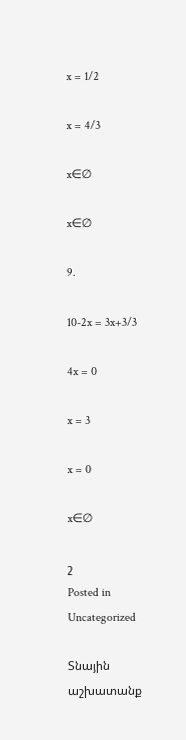x = 1/2

x = 4/3

x∈∅

x∈∅

9.

10-2x = 3x+3/3

4x = 0

x = 3

x = 0

x∈∅

շ
Posted in Uncategorized

Տնային աշխատանք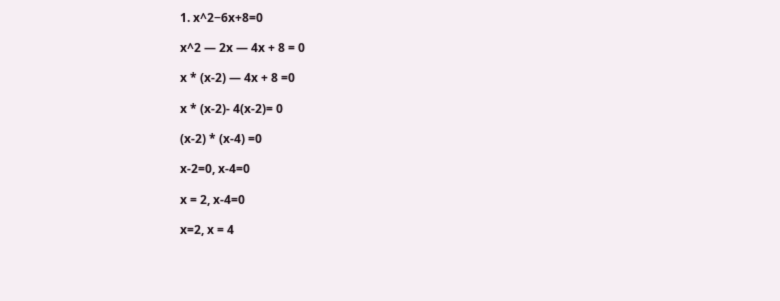1. x^2−6x+8=0

x^2 — 2x — 4x + 8 = 0

x * (x-2) — 4x + 8 =0

x * (x-2)- 4(x-2)= 0

(x-2) * (x-4) =0

x-2=0, x-4=0

x = 2, x-4=0

x=2, x = 4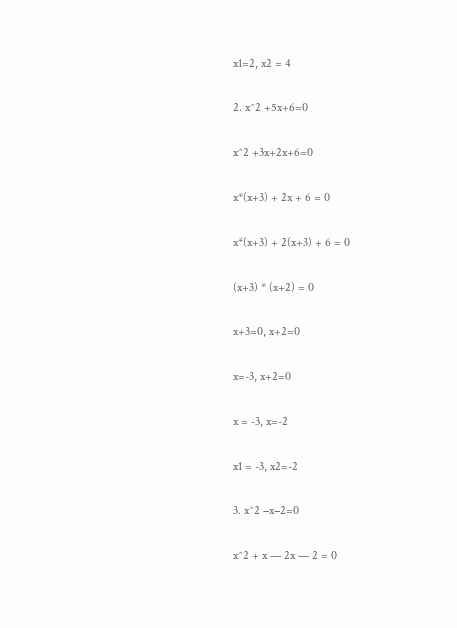x1=2, x2 = 4

2. x^2 +5x+6=0

x^2 +3x+2x+6=0

x*(x+3) + 2x + 6 = 0

x*(x+3) + 2(x+3) + 6 = 0

(x+3) * (x+2) = 0

x+3=0, x+2=0

x=-3, x+2=0

x = -3, x=-2

x1 = -3, x2=-2

3. x^2 −x−2=0

x^2 + x — 2x — 2 = 0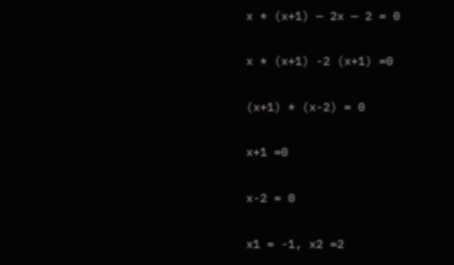x * (x+1) — 2x — 2 = 0

x * (x+1) -2 (x+1) =0

(x+1) * (x-2) = 0

x+1 =0

x-2 = 0

x1 = -1, x2 =2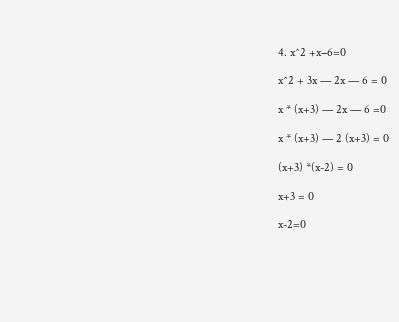4. x^2 +x−6=0

x^2 + 3x — 2x — 6 = 0

x * (x+3) — 2x — 6 =0

x * (x+3) — 2 (x+3) = 0

(x+3) *(x-2) = 0

x+3 = 0

x-2=0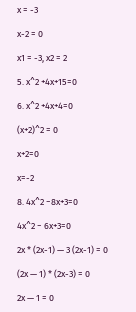x = -3

x-2 = 0

x1 = -3, x2 = 2

5. x^2 +4x+15=0

6. x^2 +4x+4=0

(x+2)^2 = 0

x+2=0

x=-2

8. 4x^2 −8x+3=0

4x^2 − 6x+3=0

2x * (2x-1) — 3 (2x-1) = 0

(2x — 1) * (2x-3) = 0

2x — 1 = 0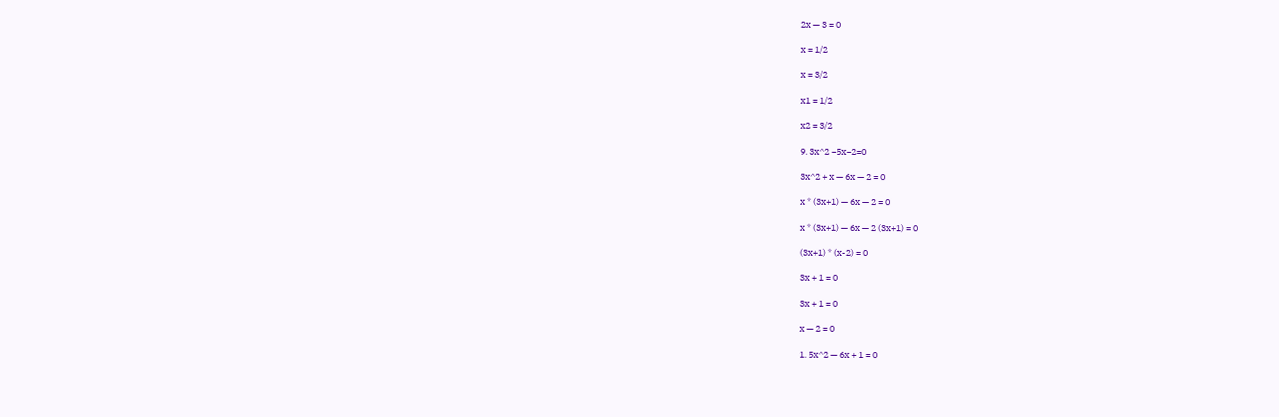2x — 3 = 0

x = 1/2

x = 3/2

x1 = 1/2

x2 = 3/2

9. 3x^2 −5x−2=0

3x^2 + x — 6x — 2 = 0

x * (3x+1) — 6x — 2 = 0

x * (3x+1) — 6x — 2 (3x+1) = 0

(3x+1) * (x-2) = 0

3x + 1 = 0

3x + 1 = 0

x — 2 = 0

1. 5x^2 — 6x + 1 = 0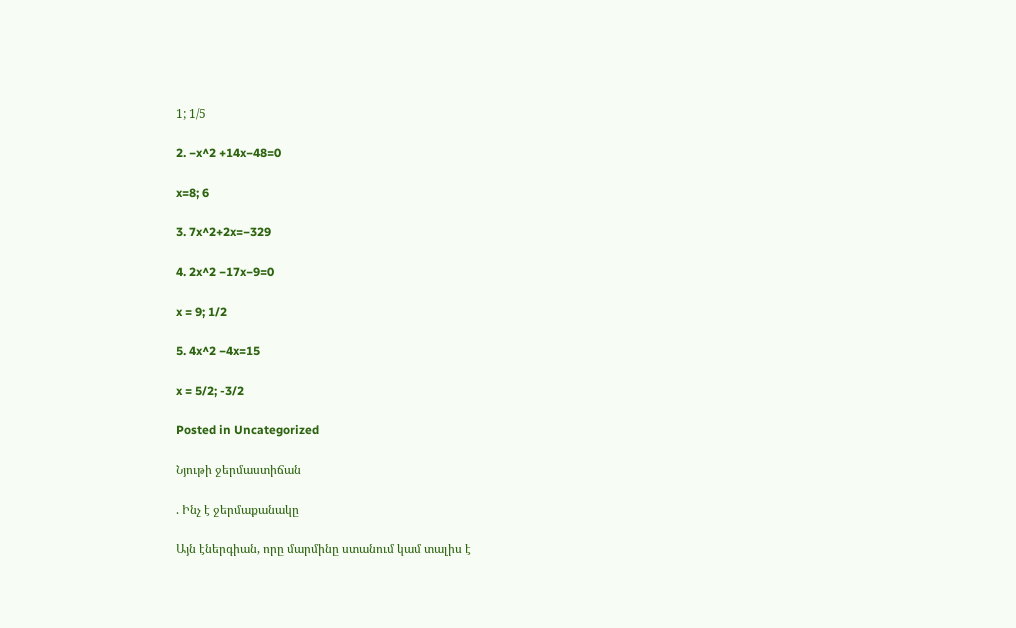1; 1/5

2. −x^2 +14x−48=0

x=8; 6

3. 7x^2+2x=−329

4. 2x^2 −17x−9=0

x = 9; 1/2

5. 4x^2 −4x=15

x = 5/2; -3/2

Posted in Uncategorized

Նյութի ջերմաստիճան

. Ինչ է ջերմաքանակը

Այն էներգիան, որը մարմինը ստանում կամ տալիս է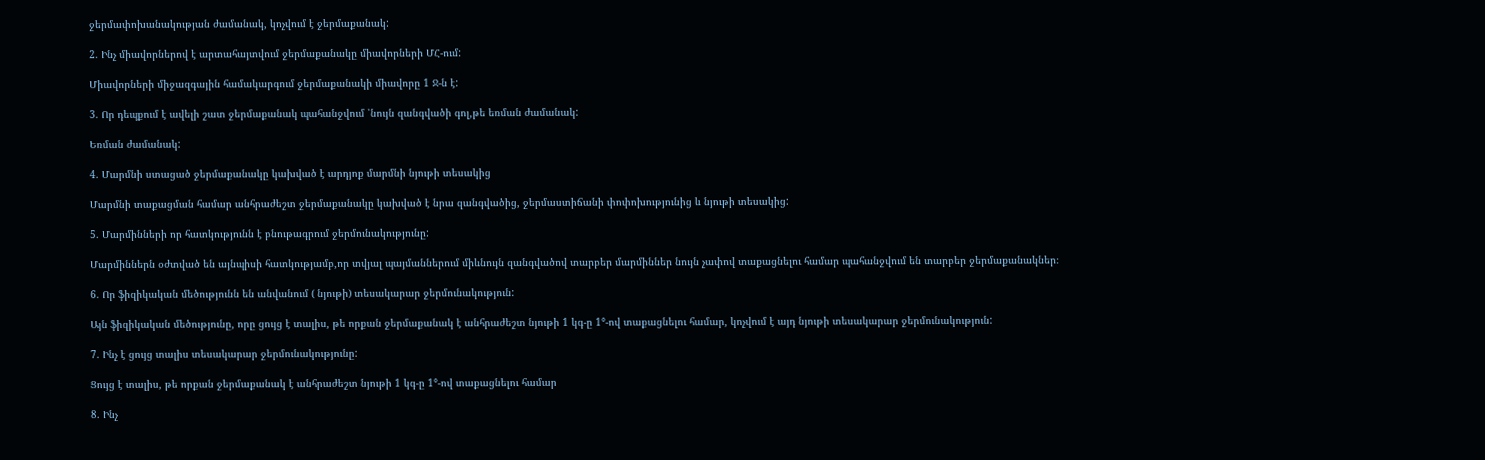ջերմափոխանակության ժամանակ, կոչվում է ջերմաքանակ:

2. Ինչ միավորներով է արտահայտվում ջերմաքանակը միավորների ՄՀ-ում:

Միավորների միջազգային համակարգում ջերմաքանակի միավորը 1 Ջ-ն է:

3. Որ դեպքում է ավելի շատ ջերմաքանակ պահանջվում ՝նույն զանգվածի գոլ,թե եռման ժամանակ:

Եռման ժամանակ:

4. Մարմնի ստացած ջերմաքանակը կախված է արդյոք մարմնի նյութի տեսակից

Մարմնի տաքացման համար անհրաժեշտ ջերմաքանակը կախված է նրա զանգվածից, ջերմաստիճանի փոփոխությունից և նյութի տեսակից:

5. Մարմինների որ հատկությունն է բնութագրում ջերմունակությունը:

Մարմիններն օժտված են այնպիսի հատկությամբ,որ տվյալ պայմաններում միևնույն զանգվածով տարբեր մարմիններ նույն չափով տաքացնելու համար պահանջվում են տարբեր ջերմաքանակներ։

6. Որ ֆիզիկական մեծությունն են անվանում ( նյութի) տեսակարար ջերմունակություն:

Այն ֆիզիկական մեծությունը, որը ցույց է տալիս, թե որքան ջերմաքանակ է անհրաժեշտ նյութի 1 կգ-ը 1°-ով տաքացնելու համար, կոչվում է այդ նյութի տեսակարար ջերմունակություն:

7. Ինչ է ցույց տալիս տեսակարար ջերմունակությունը:

Ցույց է տալիս, թե որքան ջերմաքանակ է անհրաժեշտ նյութի 1 կգ-ը 1°-ով տաքացնելու համար

8. Ինչ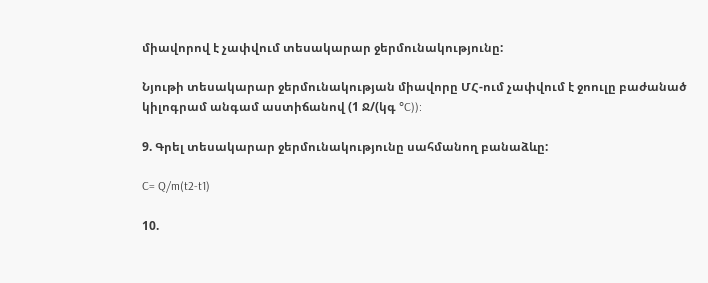միավորով է չափվում տեսակարար ջերմունակությունը:

Նյութի տեսակարար ջերմունակության միավորը ՄՀ-ում չափվում է ջոուլը բաժանած կիլոգրամ անգամ աստիճանով (1 Ջ/(կգ °C)):

9. Գրել տեսակարար ջերմունակությունը սահմանող բանաձևը:

C= Q/m(t2-t1)

10.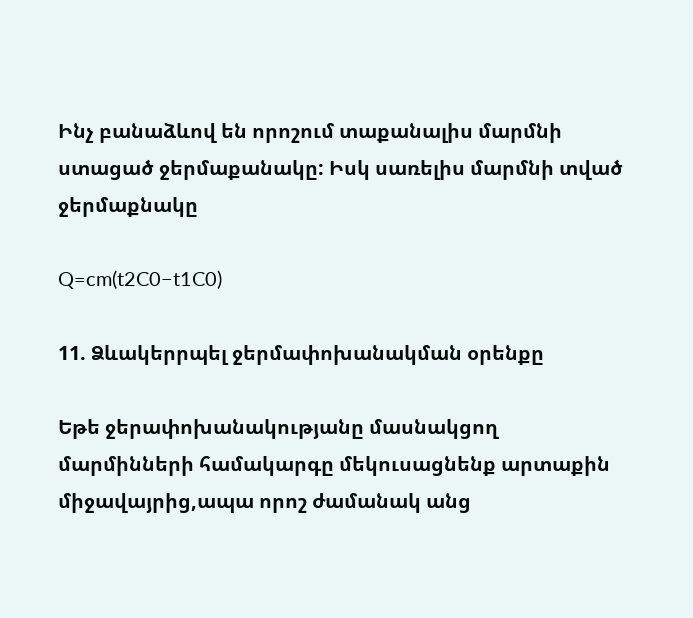Ինչ բանաձևով են որոշում տաքանալիս մարմնի ստացած ջերմաքանակը: Իսկ սառելիս մարմնի տված ջերմաքնակը

Q=cm(t2C0−t1C0)

11. Ձևակերրպել ջերմափոխանակման օրենքը

Եթե ջերափոխանակությանը մասնակցող մարմինների համակարգը մեկուսացնենք արտաքին միջավայրից,ապա որոշ ժամանակ անց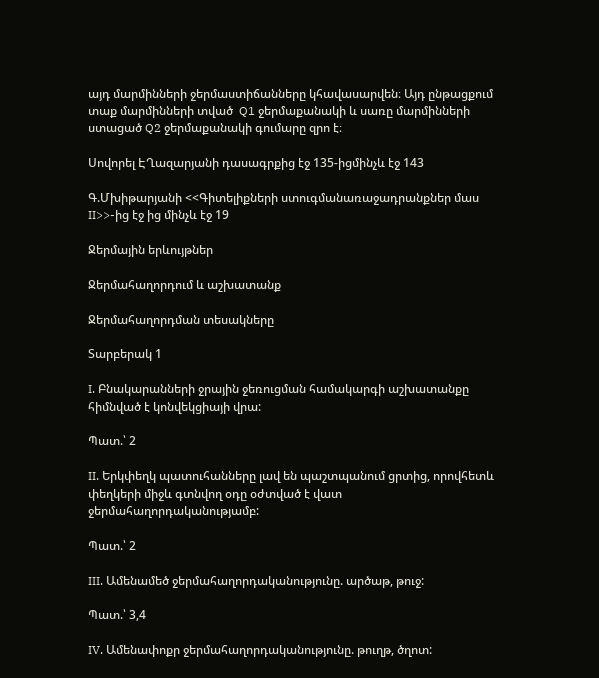այդ մարմինների ջերմաստիճանները կհավասարվեն։ Այդ ընթացքում տաք մարմինների տված  Q1 ջերմաքանակի և սառը մարմինների ստացած Q2 ջերմաքանակի գումարը զրո է։

Սովորել ԷՂազարյանի դասագրքից էջ 135-իցմինչև էջ 143

Գ.Մխիթարյանի <<Գիտելիքների ստուգմանառաջադրանքներ մաս II>>-ից էջ ից մինչև էջ 19

Ջերմային երևույթներ

Ջերմահաղորդում և աշխատանք

Ջերմահաղորդման տեսակները

Տարբերակ 1

I. Բնակարանների ջրային ջեռուցման համակարգի աշխատանքը հիմնված է կոնվեկցիայի վրա:

Պատ.՝ 2

II. Երկփեղկ պատուհանները լավ են պաշտպանում ցրտից, որովհետև փեղկերի միջև գտնվող օդը օժտված է վատ ջերմահաղորդականությամբ:

Պատ.՝ 2

III. Ամենամեծ ջերմահաղորդականությունը. արծաթ, թուջ:

Պատ.՝ 3,4

IV. Ամենափոքր ջերմահաղորդականությունը. թուղթ, ծղոտ: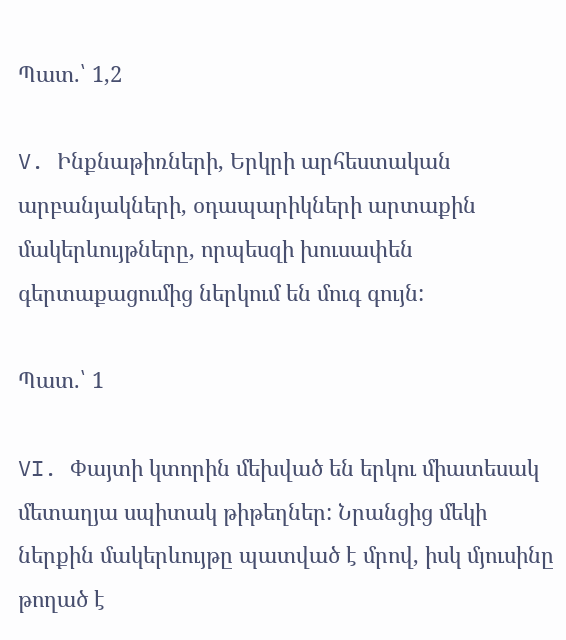Պատ.՝ 1,2

V. Ինքնաթիռների, Երկրի արհեստական արբանյակների, օդապարիկների արտաքին մակերևույթները, որպեսզի խուսափեն գերտաքացումից ներկում են մուգ գույն:

Պատ.՝ 1

VI. Փայտի կտորին մեխված են երկու միատեսակ մետաղյա սպիտակ թիթեղներ: Նրանցից մեկի ներքին մակերևույթը պատված է մրով, իսկ մյուսինը թողած է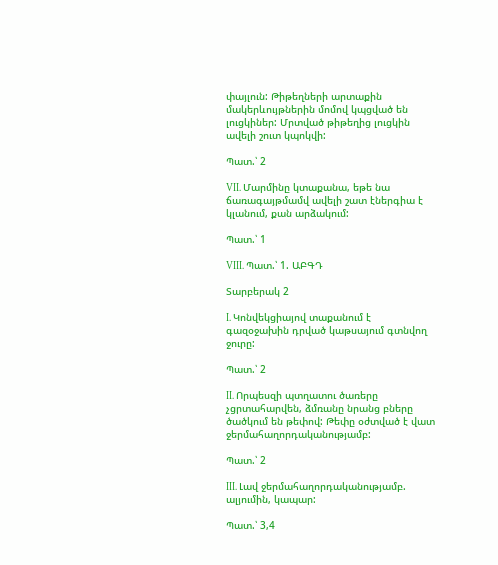փայլուն: Թիթեղների արտաքին մակերևույթներին մոմով կպցված են լուցկիներ: Մրտված թիթեղից լուցկին ավելի շուտ կպոկվի:

Պատ.՝ 2

VII. Մարմինը կտաքանա, եթե նա ճառագայթմամվ ավելի շատ էներգիա է կլանում, քան արձակում:

Պատ.՝ 1

VIII. Պատ.՝ 1. ԱԲԳԴ

Տարբերակ 2

I. Կոնվեկցիայով տաքանում է գազօջախին դրված կաթսայում գտնվող ջուրը:

Պատ.՝ 2

II. Որպեսզի պտղատու ծառերը չցրտահարվեն, ձմռանը նրանց բները ծածկում են թեփով: Թեփը օժտված է վատ ջերմահաղորդականությամբ:

Պատ.՝ 2

III. Լավ ջերմահաղորդականությամբ. ալյումին, կապար:

Պատ.՝ 3,4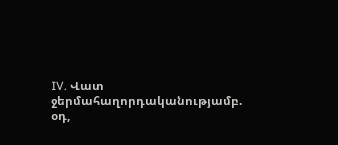IV. Վատ ջերմահաղորդականությամբ. օդ,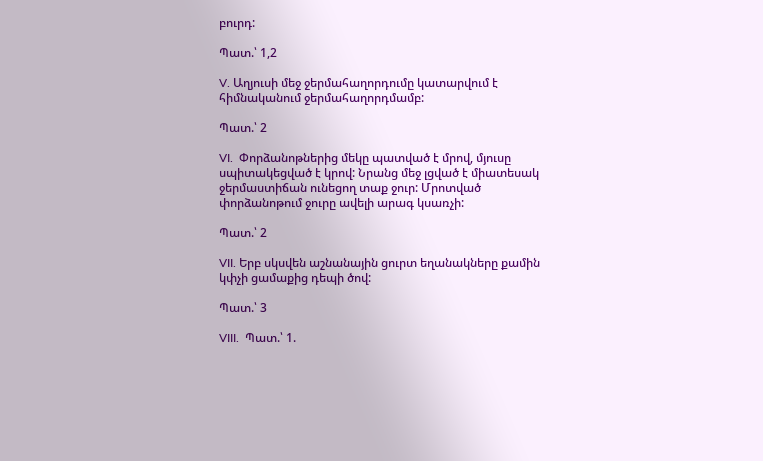բուրդ:

Պատ.՝ 1,2

V. Աղյուսի մեջ ջերմահաղորդումը կատարվում է հիմնականում ջերմահաղորդմամբ:

Պատ.՝ 2

VI.  Փորձանոթներից մեկը պատված է մրով, մյուսը սպիտակեցված է կրով: Նրանց մեջ լցված է միատեսակ ջերմաստիճան ունեցող տաք ջուր: Մրոտված փորձանոթում ջուրը ավելի արագ կսառչի:

Պատ.՝ 2

VII. Երբ սկսվեն աշնանային ցուրտ եղանակները քամին կփչի ցամաքից դեպի ծով:

Պատ.՝ 3

VIII.  Պատ.՝ 1.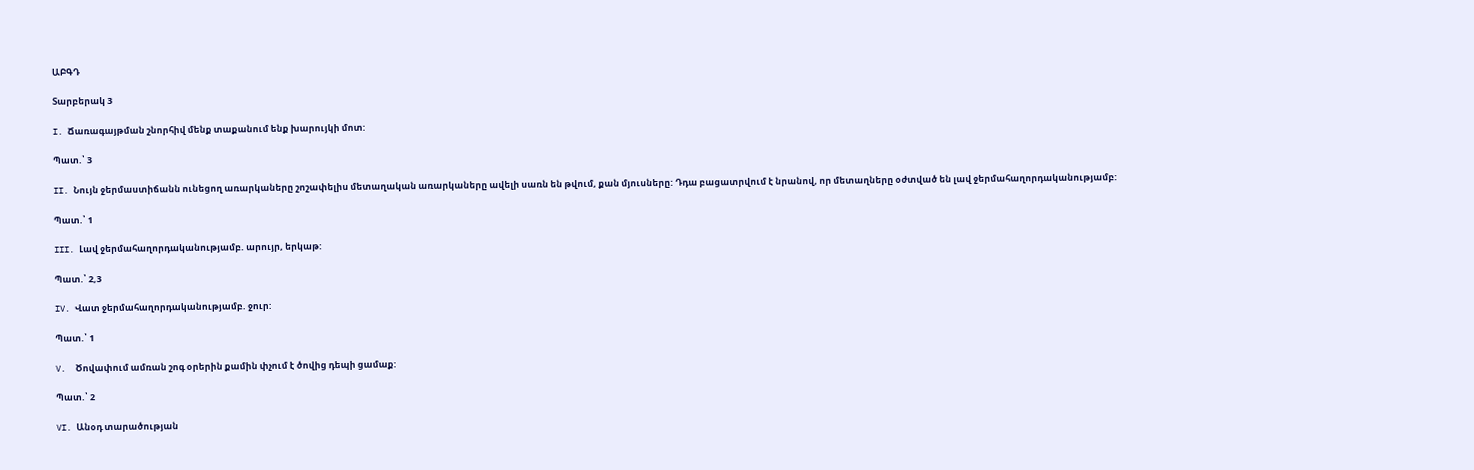ԱԲԳԴ

Տարբերակ 3

I. Ճառագայթման շնորհիվ մենք տաքանում ենք խարույկի մոտ:

Պատ.՝ 3

II. Նույն ջերմաստիճանն ունեցող առարկաները շոշափելիս մետաղական առարկաները ավելի սառն են թվում, քան մյուսները: Դդա բացատրվում է նրանով, որ մետաղները օժտված են լավ ջերմահաղորդականությամբ:

Պատ.՝ 1

III. Լավ ջերմահաղորդականությամբ. արույր, երկաթ:

Պատ.՝ 2,3

IV. Վատ ջերմահաղորդականությամբ. ջուր:

Պատ.՝ 1

V.  Ծովափում ամռան շոգ օրերին քամին փչում է ծովից դեպի ցամաք:

Պատ.՝ 2

VI. Անօդ տարածության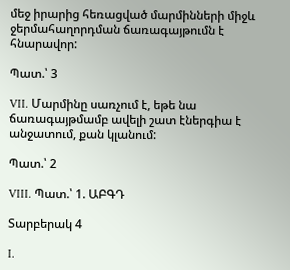մեջ իրարից հեռացված մարմինների միջև ջերմահաղորդման ճառագայթումն է հնարավոր:

Պատ.՝ 3

VII. Մարմինը սառչում է, եթե նա ճառագայթմամբ ավելի շատ էներգիա է անջատում, քան կլանում:

Պատ.՝ 2

VIII. Պատ.՝ 1. ԱԲԳԴ

Տարբերակ 4

I.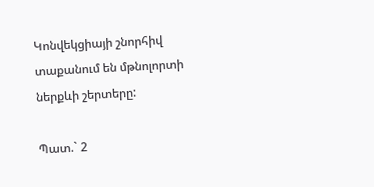Կոնվեկցիայի շնորհիվ տաքանում են մթնոլորտի ներքևի շերտերը:

Պատ.` 2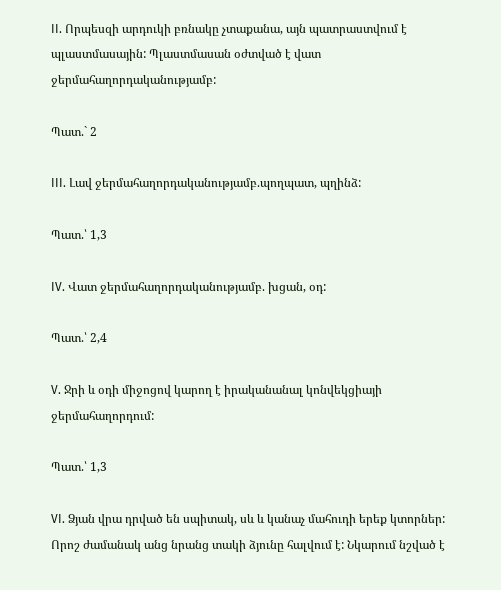II. Որպեսզի արդուկի բռնակը չտաքանա, այն պատրաստվում է պլաստմասային: Պլաստմասան օժտված է վատ ջերմահաղորդականությամբ:

Պատ.` 2

III. Լավ ջերմահաղորդականությամբ.պողպատ, պղինձ:

Պատ.՝ 1,3

IV. Վատ ջերմահաղորդականությամբ. խցան, օդ:

Պատ.՝ 2,4

V. Ջրի և օդի միջոցով կարող է իրականանալ կոնվեկցիայի ջերմահաղորդում:

Պատ.՝ 1,3

VI. Ձյան վրա դրված են սպիտակ, սև և կանաչ մահուդի երեք կտորներ: Որոշ ժամանակ անց նրանց տակի ձյունը հալվում է: Նկարում նշված է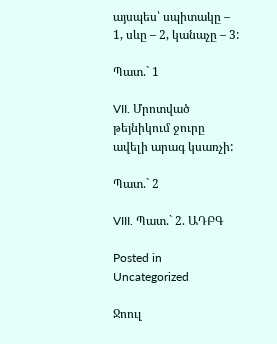այսպես՝ սպիտակը – 1, սևը – 2, կանաչը – 3:

Պատ.` 1

VII. Մրոտված թեյնիկում ջուրը ավելի արագ կսառչի:

Պատ.` 2

VIII. Պատ.` 2. ԱԴԲԳ

Posted in Uncategorized

Ջոուլ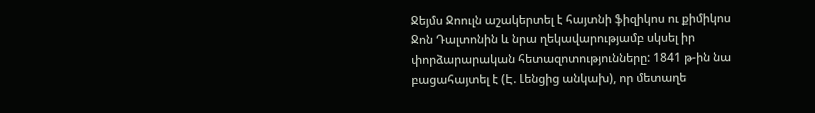Ջեյմս Ջոուլն աշակերտել է հայտնի ֆիզիկոս ու քիմիկոս Ջոն Դալտոնին և նրա ղեկավարությամբ սկսել իր փորձարարական հետազոտությունները: 1841 թ-ին նա բացահայտել է (Է. Լենցից անկախ), որ մետաղե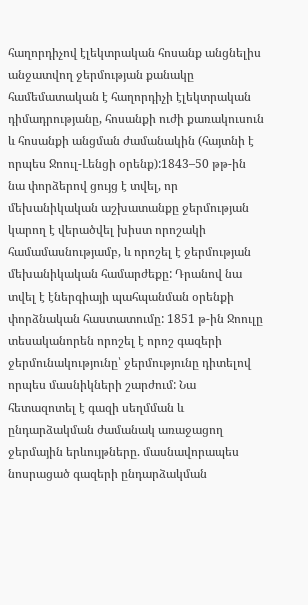հաղորդիչով էլեկտրական հոսանք անցնելիս անջատվող ջերմության քանակը համեմատական է հաղորդիչի էլեկտրական դիմադրությանը, հոսանքի ուժի քառակուսուն և հոսանքի անցման ժամանակին (հայտնի է որպես Ջոուլ-Լենցի օրենք):1843–50 թթ-ին նա փորձերով ցույց է տվել, որ մեխանիկական աշխատանքը ջերմության կարող է վերածվել խիստ որոշակի համամասնությամբ, և որոշել է ջերմության մեխանիկական համարժեքը: Դրանով նա տվել է էներգիայի պահպանման օրենքի փորձնական հաստատումը: 1851 թ-ին Ջոուլը տեսականորեն որոշել է որոշ գազերի ջերմունակությունը՝ ջերմությունը դիտելով որպես մասնիկների շարժում: Նա հետազոտել է գազի սեղմման և ընդարձակման ժամանակ առաջացող ջերմային երևույթները. մասնավորապես նոսրացած գազերի ընդարձակման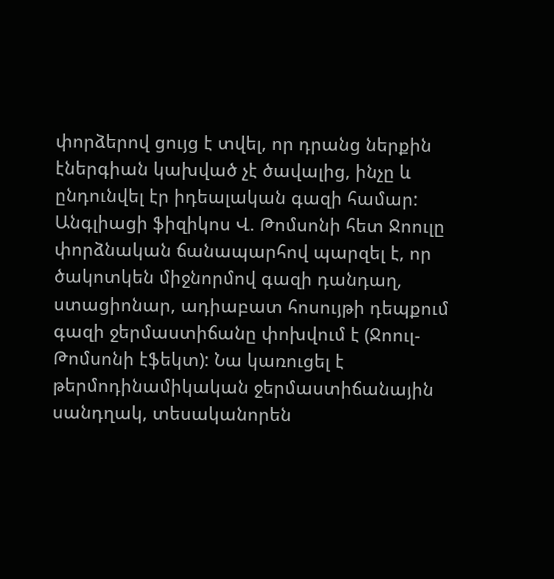փորձերով ցույց է տվել, որ դրանց ներքին էներգիան կախված չէ ծավալից, ինչը և ընդունվել էր իդեալական գազի համար: Անգլիացի ֆիզիկոս Վ. Թոմսոնի հետ Ջոուլը փորձնական ճանապարհով պարզել է, որ ծակոտկեն միջնորմով գազի դանդաղ, ստացիոնար, ադիաբատ հոսույթի դեպքում գազի ջերմաստիճանը փոխվում է (Ջոուլ-Թոմսոնի էֆեկտ): Նա կառուցել է թերմոդինամիկական ջերմաստիճանային սանդղակ, տեսականորեն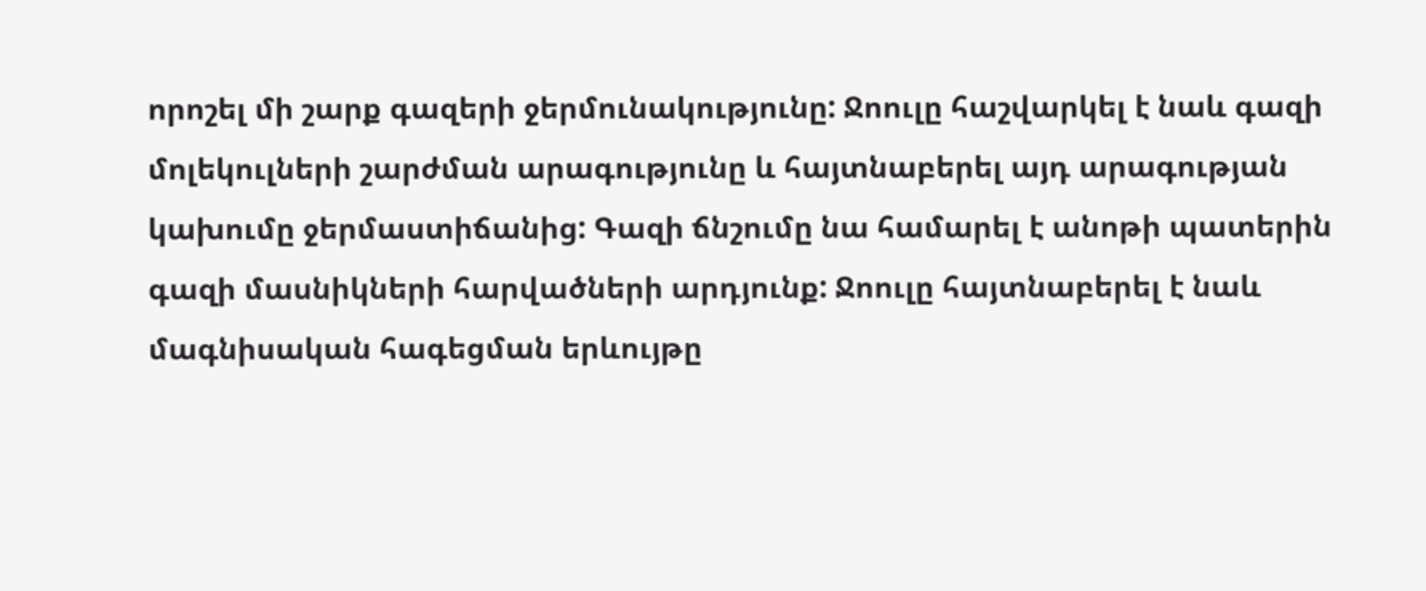որոշել մի շարք գազերի ջերմունակությունը: Ջոուլը հաշվարկել է նաև գազի մոլեկուլների շարժման արագությունը և հայտնաբերել այդ արագության կախումը ջերմաստիճանից: Գազի ճնշումը նա համարել է անոթի պատերին գազի մասնիկների հարվածների արդյունք: Ջոուլը հայտնաբերել է նաև մագնիսական հագեցման երևույթը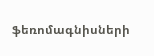ֆեռոմագնիսների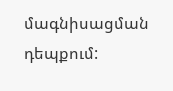մագնիսացման դեպքում: